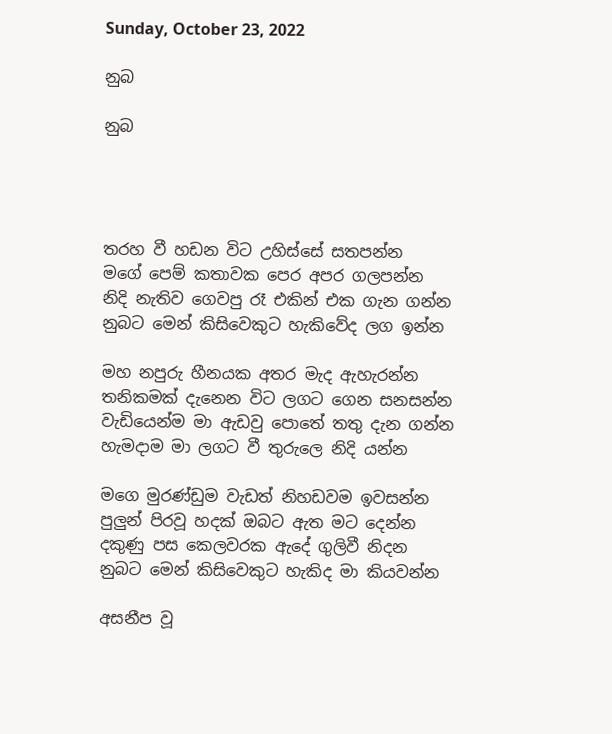Sunday, October 23, 2022

නුබ

නුබ




තරහ වී හඩන විට උහිස්සේ සතපන්න
මගේ පෙම් කතාවක පෙර අපර ගලපන්න
නිදි නැතිව ගෙවපු රෑ එකින් එක ගැන ගන්න
නුබට මෙන් කිසිවෙකුට හැකිවේද ලග ඉන්න

මහ නපුරු හීනයක අතර මැද ඇහැරන්න
තනිකමක් දැනෙන විට ලගට ගෙන සනසන්න
වැඩියෙන්ම මා ඇඩවු පොතේ තතු දැන ගන්න
හැමදාම මා ලගට වී තුරුලෙ නිදි යන්න

මගෙ මුරණ්ඩුම වැඩත් නිහඩවම ඉවසන්න
පුලුන් පිරවූ හදක් ඔබට ඇත මට දෙන්න
දකුණු පස කෙලවරක ඇදේ ගුලිවී නිදන
නුබට මෙන් කිසිවෙකුට හැකිද මා කියවන්න

අසනීප වූ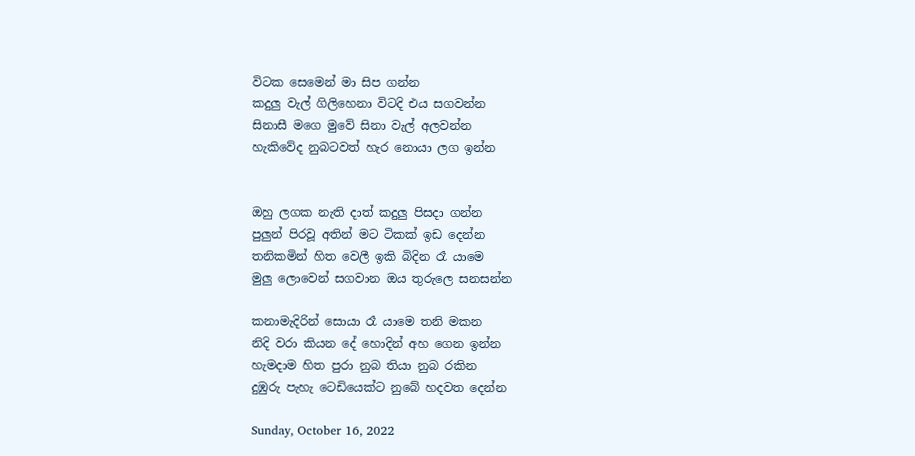විටක සෙමෙන් මා සිප ගන්න
කදුලු වැල් ගිලිහෙනා විටදි එය සගවන්න
සිනාසී මගෙ මුවේ සිනා වැල් අලවන්න
හැකිවේද නුබටවත් හැර නොයා ලග ඉන්න


ඔහු ලගක නැති දාත් කදුලු පිසදා ගන්න
පුලුන් පිරවූ අතින් මට ටිකක් ඉඩ දෙන්න
තනිකමින් හිත වෙලී ඉකි බිදින රෑ යාමෙ
මුලු ලොවෙන් සගවාන ඔය තුරුලෙ සනසන්න

කනාමැදිරින් සොයා රෑ යාමෙ තනි මකන
නිදි වරා කියන දේ හොදින් අහ ගෙන ඉන්න
හැමදාම හිත පුරා නුබ තියා නුබ රකින
දුඹුරු පැහැ ටෙඩියෙක්ට නුබේ හදවත දෙන්න

Sunday, October 16, 2022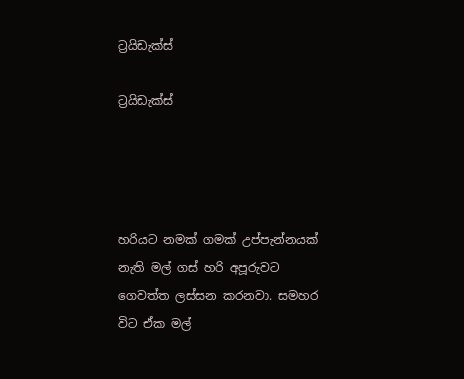ට්‍රයිඩැක්ස්

ට්‍රයිඩැක්ස්




හරියට නමක් ගමක් උප්පැන්නයක් නැති මල් ගස් හරි අපූරුවට ගෙවත්ත ලස්සන කරනවා. සමහර විට ඒක මල්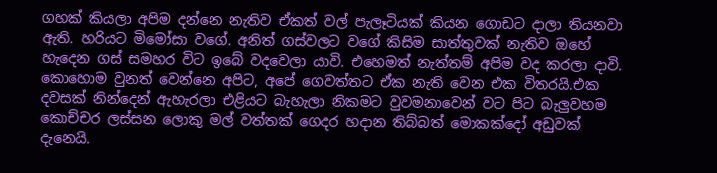ගහක් කියලා අපිම දන්නෙ නැතිව ඒකත් වල් පැලෑටියක් කියන ගොඩට දාලා තියනවා ඇති. හරියට මිමෝසා වගේ. අනිත් ගස්වලට වගේ කිසිම සාත්තුවක් නැතිව ඔහේ හැදෙන ගස් සමහර විට ඉබේ වදවෙලා යාවි. එහෙමත් නැත්තම් අපිම වද කරලා දාවි. කොහොම වුනත් වෙන්නෙ අපිට, අපේ ගෙවත්තට ඒක නැති වෙන එක විතරයි.එක දවසක් නින්දෙන් ඇහැරලා එළියට බැහැලා නිකමට වුවමනාවෙන් වට පිට බැලුවහම කොච්චර ලස්සන ලොකු මල් වත්තක් ගෙදර හදාන තිබ්බත් මොකක්දෝ අඩුවක් දැනෙයි.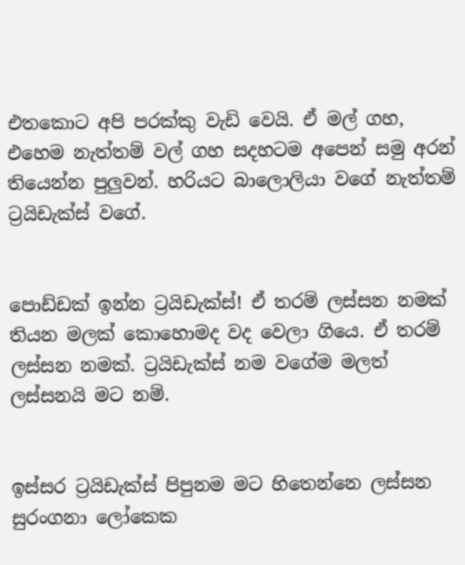එතකොට අපි පරක්කු වැඩි වෙයි. ඒ මල් ගහ, එහෙම නැත්තම් වල් ගහ සදහටම අපෙන් සමු අරන් තියෙන්න පුලුවන්. හරියට බාලොලියා වගේ නැත්තම් ට්‍රයිඩැක්ස් වගේ.


පොඩ්ඩක් ඉන්න ට්‍රයිඩැක්ස්! ඒ තරම් ලස්සන නමක් තියන මලක් කොහොමද වද වෙලා ගියෙ. ඒ තරම් ලස්සන නමක්. ට්‍රයිඩැක්ස් නම වගේම මලත් ලස්සනයි මට නම්.


ඉස්සර ට්‍රයිඩැක්ස් පිපුනම මට හිතෙන්නෙ ලස්සන සුරංගනා ලෝකෙක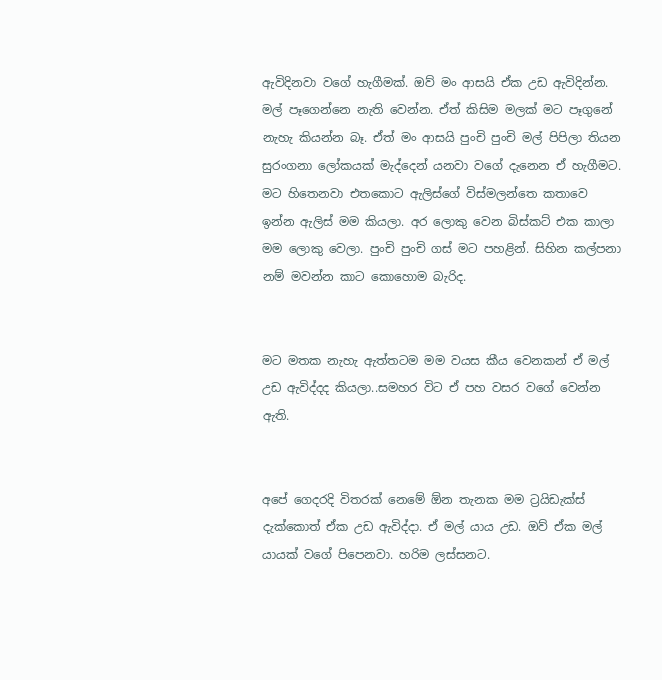ඇවිදිනවා වගේ හැගීමක්. ඔව් මං ආසයි ඒක උඩ ඇවිදින්න. මල් පෑගෙන්නෙ නැති වෙන්න. ඒත් කිසිම මලක් මට පෑගුනේ නැහැ කියන්න බෑ. ඒත් මං ආසයි පුංචි පුංචි මල් පිපිලා තියන සුරංගනා ලෝකයක් මැද්දෙන් යනවා වගේ දැනෙන ඒ හැගීමට. මට හිතෙනවා එතකොට ඇලිස්ගේ විස්මලන්තෙ කතාවෙ ඉන්න ඇලිස් මම කියලා. අර ලොකු වෙන බිස්කට් එක කාලා මම ලොකු වෙලා. පුංචි පුංචි ගස් මට පහළින්. සිහින කල්පනා නම් මවන්න කාට කොහොම බැරිද.


මට මතක නැහැ ඇත්තටම මම වයස කීය වෙනකන් ඒ මල් උඩ ඇවිද්දද කියලා..සමහර විට ඒ පහ වසර වගේ වෙන්න ඇති.


අපේ ගෙදරදි විතරක් නෙමේ ඕන තැනක මම ට්‍රයිඩැක්ස් දැක්කොත් ඒක උඩ ඇවිද්දා. ඒ මල් යාය උඩ. ඔව් ඒක මල් යායක් වගේ පිපෙනවා. හරිම ලස්සනට.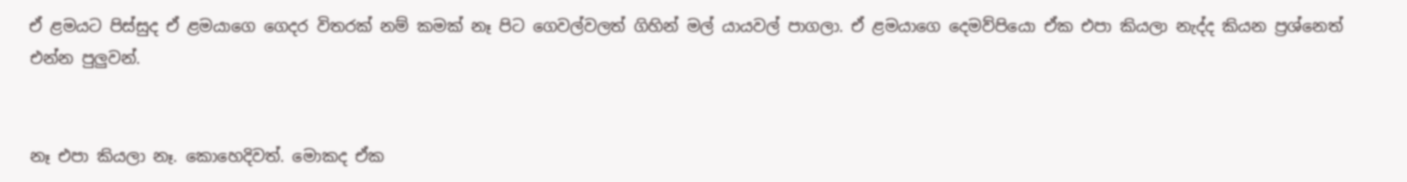ඒ ළමයට පිස්සුද ඒ ළමයාගෙ ගෙදර විතරක් නම් කමක් නෑ පිට ගෙවල්වලත් ගිහින් මල් යායවල් පාගලා. ඒ ළමයාගෙ දෙමව්පියො ඒක එපා කියලා නැද්ද කියන ප්‍රශ්නෙත් එන්න පුලුවන්.


නෑ එපා කියලා නෑ. කොහෙදිවත්. මොකද ඒක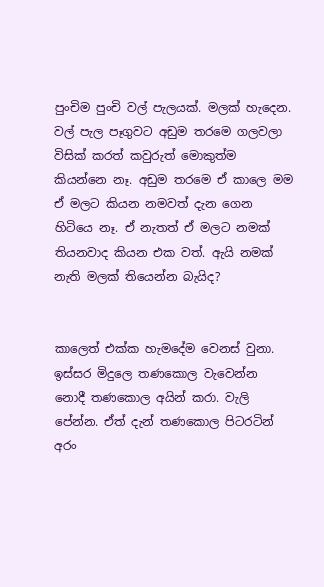පුංචිම පුංචි වල් පැලයක්. මලක් හැදෙන. වල් පැල පෑගුවට අඩුම තරමෙ ගලවලා විසික් කරත් කවුරුත් මොකුත්ම කියන්නෙ නෑ. අඩුම තරමෙ ඒ කාලෙ මම ඒ මලට කියන නමවත් දැන ගෙන හිටියෙ නෑ. ඒ නැතත් ඒ මලට නමක් තියනවාද කියන එක වත්. ඇයි නමක් නැති මලක් තියෙන්න බැයිද?


කාලෙත් එක්ක හැමදේම වෙනස් වුනා. ඉස්සර මිදුලෙ තණකොල වැවෙන්න නොදී තණකොල අයින් කරා. වැලි පේන්න. ඒත් දැන් තණකොල පිටරටින් අරං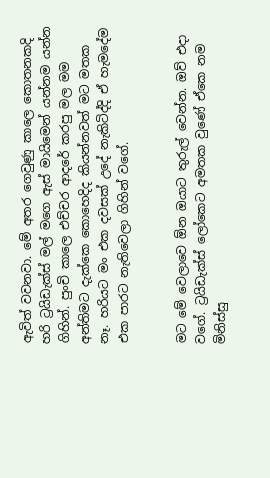ඇවිත් වවනවා. මේ අතර ගෙවුණු කාලෙ කොතනකදි හරි ට්‍රයිඩැක්ස් මල් මගෙ ඇස් මායිමෙන් යන්නම යන්න ගිහින්. පුංචි කාලෙ එච්චර ආදරේ කරපු මල මම අන්තිමට දැක්කෙ කොහෙදිද කියන්නවත් මට මතක නෑ. හරියට මං එක දවසක් උදේ නැකිටිද්දි ඒ හැමදේම එක පාරට නැතිවෙලා ගිහින් වගේ.


මට මේ වෙලාවෙ ඕන ඔයාට තුරුල් වෙන්න. ඔව් එදා වගේ. ට්‍රයිඩැක්ස් ලෝකෙට අමතක වුණේ ඒකෙ නම මිනිස්සු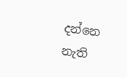දන්නෙ නැති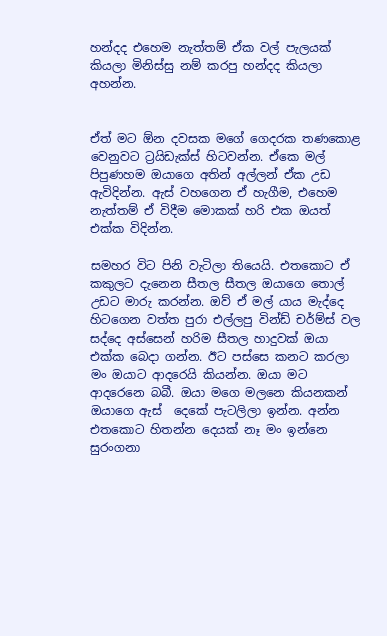හන්දද එහෙම නැත්තම් ඒක වල් පැලයක් කියලා මිනිස්සු නම් කරපු හන්දද කියලා අහන්න.


ඒත් මට ඕන දවසක මගේ ගෙදරක තණකොළ වෙනුවට ට්‍රයිඩැක්ස් හිටවන්න. ඒකෙ මල් පිපුණහම ඔයාගෙ අතින් අල්ලන් ඒක උඩ ඇවිදින්න. ඇස් වහගෙන ඒ හැගීම, එහෙම නැත්තම් ඒ විදීම මොකක් හරි එක ඔයත් එක්ක විදින්න.

සමහර විට පිනි වැටිලා තියෙයි. එතකොට ඒ කකුලට දැනෙන සීතල සීතල ඔයාගෙ තොල් උඩට මාරු කරන්න. ඔව් ඒ මල් යාය මැද්දෙ හිටගෙන වත්ත පුරා එල්ලපු වින්ඩ් චර්ම්ස් වල සද්දෙ අස්සෙන් හරිම සීතල හාදුවක් ඔයා එක්ක බෙදා ගන්න. ඊට පස්සෙ කනට කරලා මං ඔයාට ආදරෙයි කියන්න. ඔයා මට ආදරෙනෙ බබී. ඔයා මගෙ මලනෙ කියනකන් ඔයාගෙ ඇස්  දෙකේ පැටලිලා ඉන්න. අන්න එතකොට හිතන්න දෙයක් නෑ මං ඉන්නෙ සුරංගනා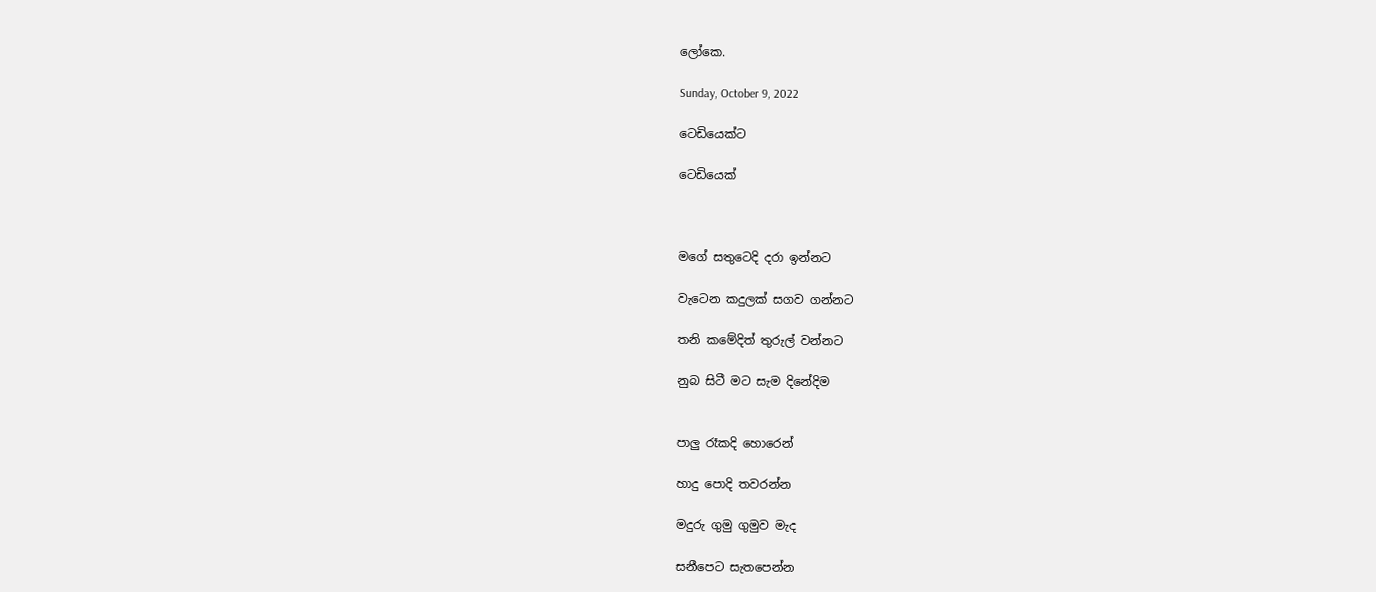ලෝකෙ.

Sunday, October 9, 2022

ටෙඩියෙක්ට

ටෙඩියෙක්



මගේ සතුටෙදි දරා ඉන්නට

වැටෙන කදුලක් සගව ගන්නට

තනි කමේදිත් තුරුල් වන්නට

නුබ සිටී මට සැම දිනේදිම


පාලු රෑකදි හොරෙන්

හාදු පොදි තවරන්න

මදුරු ගුමු ගුමුව මැද

සනීපෙට සැතපෙන්න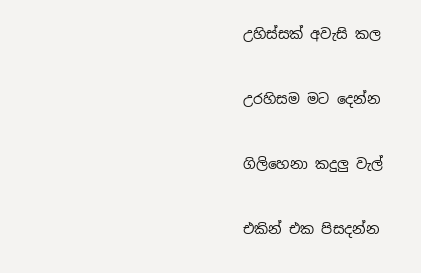උහිස්සක් අවැසි කල

උරහිසම මට දෙන්න

ගිලිහෙනා කදුලු වැල්

එකින් එක පිසදන්න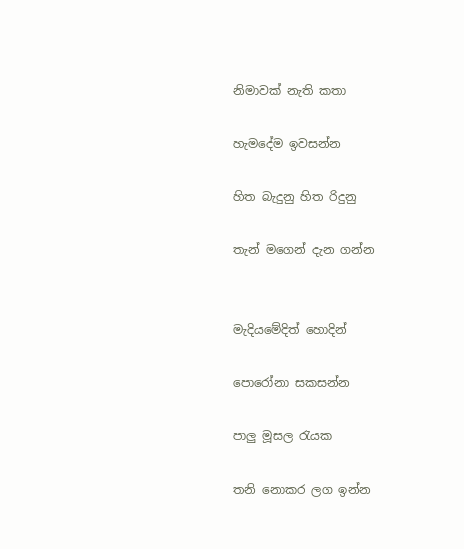නිමාවක් නැති කතා

හැමදේම ඉවසන්න

හිත බැදුනු හිත රිදුනු

තැන් මගෙන් දැන ගන්න


මැදියමේදිත් හොදින්

පොරෝනා සකසන්න

පාලු මූසල රැයක

තනි නොකර ලග ඉන්න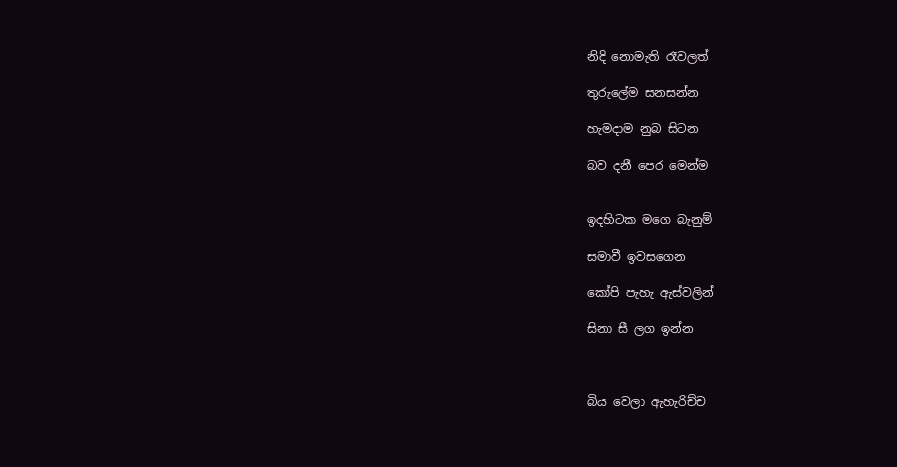නිදි නොමැති රෑවලත්

තුරුලේම සනසන්න

හැමදාම නුබ සිටන

බව දනී පෙර මෙන්ම


ඉදහිටක මගෙ බැනුම්

සමාවී ඉවසගෙන

කෝපි පැහැ ඇස්වලින්

සිනා සී ලග ඉන්න



බිය වෙලා ඇහැරිච්ච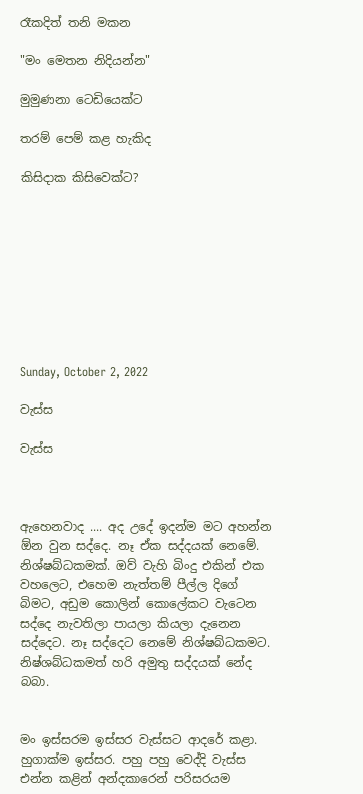රෑකදිත් තනි මකන

"මං මෙතන නිදියන්න"

මුමුණනා ටෙඩියෙක්ට

තරම් පෙම් කළ හැකිද

කිසිදාක කිසිවෙක්ට?









Sunday, October 2, 2022

වැස්ස

වැස්ස



ඇහෙනවාද .... අද උදේ ඉදන්ම මට අහන්න ඕන වුන සද්දෙ. නෑ ඒක සද්දයක් නෙමේ. නිශ්ෂබ්ධකමක්. ඔව් වැහි බිංදු එකින් එක වහලෙට, එහෙම නැත්තම් පීල්ල දිගේ බිමට, අඩුම කොලින් කොලේකට වැටෙන සද්දෙ නැවතිලා පායලා කියලා දැනෙන සද්දෙට. නෑ සද්දෙට නෙමේ නිශ්ෂබ්ධකමට. නිෂ්ශබ්ධකමත් හරි අමුතු සද්දයක් නේද බබා.


මං ඉස්සරම ඉස්සර වැස්සට ආදරේ කළා. හුගාක්ම ඉස්සර. පහු පහු වෙද්දි වැස්ස එන්න කළින් අන්දකාරෙන් පරිසරයම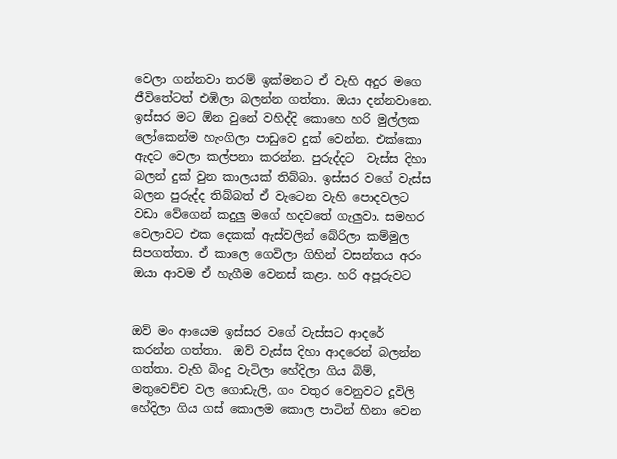වෙලා ගන්නවා තරම් ඉක්මනට ඒ වැහි අදුර මගෙ ජීවිතේටත් එඹිලා බලන්න ගත්තා. ඔයා දන්නවානෙ. ඉස්සර මට ඕන වුනේ වහිද්දි කොහෙ හරි මුල්ලක ලෝකෙන්ම හැංගිලා පාඩුවෙ දුක් වෙන්න. එක්කො ඇදට වෙලා කල්පනා කරන්න. පුරුද්දට  වැස්ස දිහා බලන් දුක් වුන කාලයක් තිබ්බා. ඉස්සර වගේ වැස්ස බලන පුරුද්ද තිබ්බත් ඒ වැටෙන වැහි පොදවලට වඩා වේගෙන් කදුලු මගේ හදවතේ ගැලුවා. සමහර වෙලාවට එක දෙකක් ඇස්වලින් බේරිලා කම්මුල සිපගත්තා. ඒ කාලෙ ගෙවිලා ගිහින් වසන්තය අරං ඔයා ආවම ඒ හැගීම වෙනස් කළා. හරි අපූරුවට


ඔව් මං ආයෙම ඉස්සර වගේ වැස්සට ආදරේ කරන්න ගත්තා.  ඔව් වැස්ස දිහා ආදරෙන් බලන්න ගත්තා. වැහි බිංදු වැටිලා හේදිලා ගිය බිම්, මතුවෙච්ච වල ගොඩැලි, ගං වතුර වෙනුවට දූවිලි හේදිලා ගිය ගස් කොලම කොල පාටින් හිනා වෙන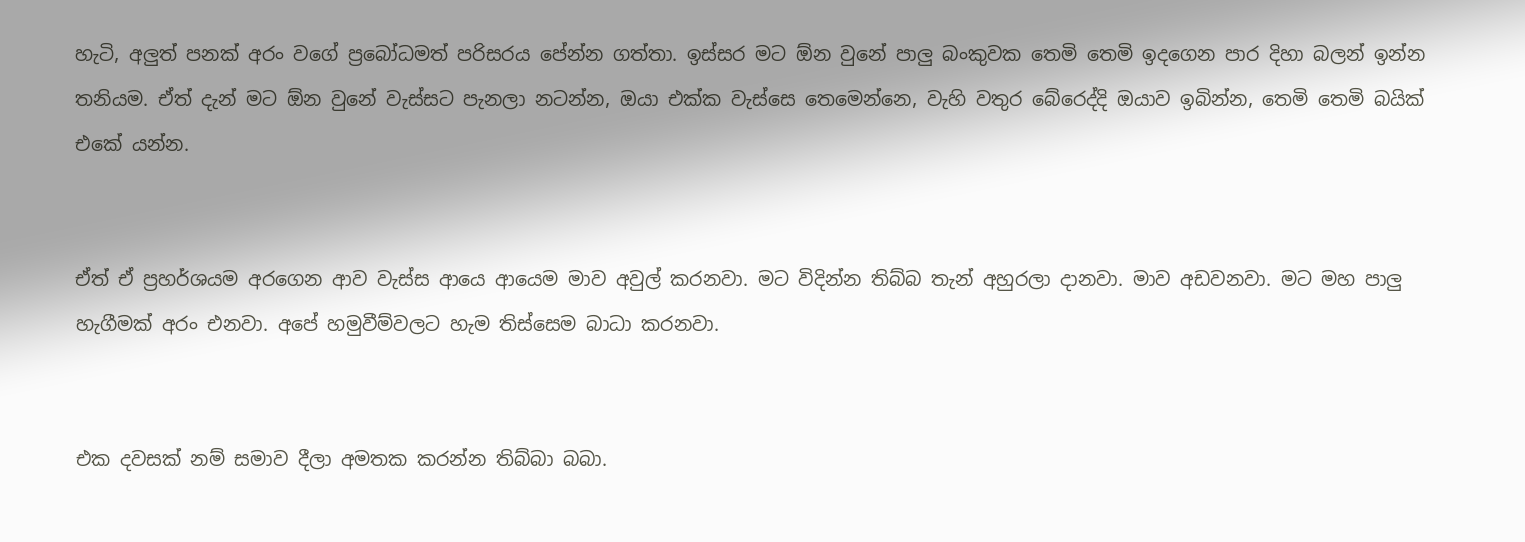හැටි, අලුත් පනක් අරං වගේ ප්‍රබෝධමත් පරිසරය පේන්න ගත්තා. ඉස්සර මට ඕන වුනේ පාලු බංකුවක තෙමි තෙමි ඉදගෙන පාර දිහා බලන් ඉන්න තනියම. ඒත් දැන් මට ඕන වුනේ වැස්සට පැනලා නටන්න, ඔයා එක්ක වැස්සෙ තෙමෙන්නෙ, වැහි වතුර බේරෙද්දි ඔයාව ඉබින්න, තෙමි තෙමි බයික් එකේ යන්න.


ඒත් ඒ ප්‍රහර්ශයම අරගෙන ආව වැස්ස ආයෙ ආයෙම මාව අවුල් කරනවා. මට විදින්න තිබ්බ තැන් අහුරලා දානවා. මාව අඩවනවා. මට මහ පාලු හැගීමක් අරං එනවා. අපේ හමුවීම්වලට හැම තිස්සෙම බාධා කරනවා.


එක දවසක් නම් සමාව දීලා අමතක කරන්න තිබ්බා බබා.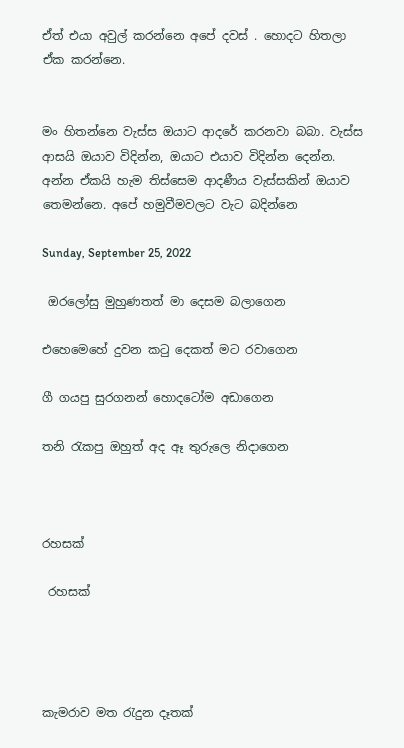ඒත් එයා අවුල් කරන්නෙ අපේ දවස් . හොදට හිතලා ඒක කරන්නෙ.


මං හිතන්නෙ වැස්ස ඔයාට ආදරේ කරනවා බබා. වැස්ස ආසයි ඔයාව විදින්න, ඔයාට එයාව විදින්න දෙන්න. අන්න ඒකයි හැම තිස්සෙම ආදණීය වැස්සකින් ඔයාව තෙමන්නෙ. අපේ හමුවීමවලට වැට බදින්නෙ

Sunday, September 25, 2022

 ඔරලෝසු මුහුණතත් මා දෙසම බලාගෙන

එහෙමෙහේ දුවන කටු දෙකත් මට රවාගෙන

ගී ගයපු සුරගනන් හොදටෝම අඩාගෙන

තනි රැකපු ඔහුත් අද ඈ තුරුලෙ නිදාගෙන



රහසක්

 රහසක්




කැමරාව මත රැදුන දෑතක්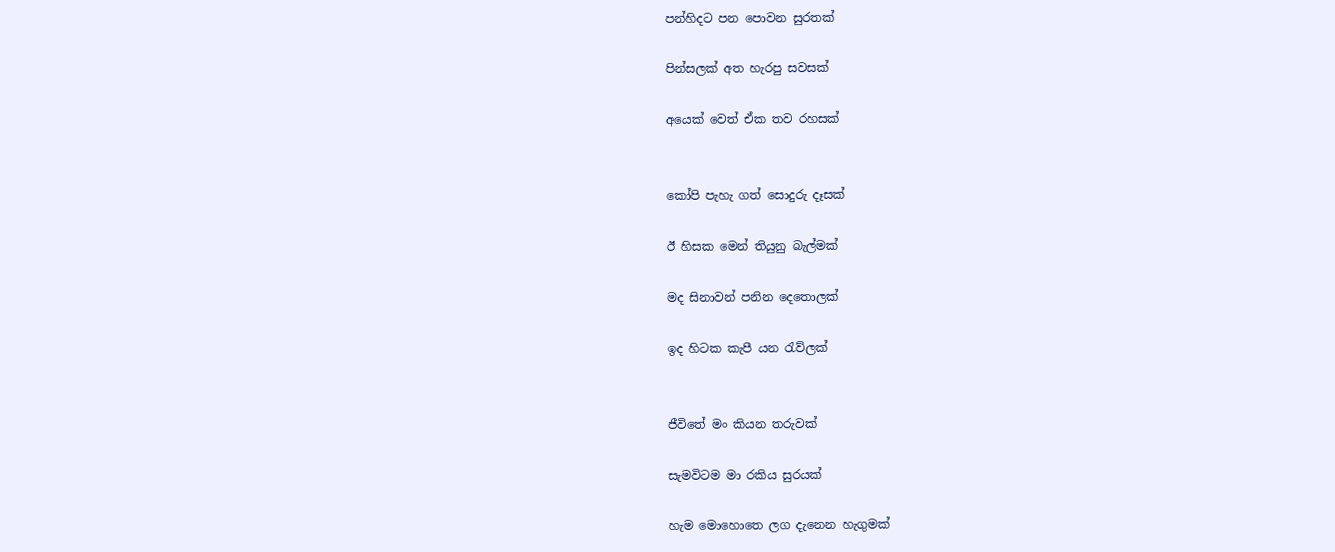පන්හිදට පන පොවන සුරතක්

පින්සලක් අත හැරපු සවසක්

අයෙක් වෙත් ඒක තව රහසක්


කෝපි පැහැ ගත් සොදුරු දෑසක්‍

ඊ හිසක මෙන් තියුනු බැල්මක්

මද සිනාවන් පනින දෙතොලක්

ඉද හිටක කැපී යන රැව්ලක්


ජීවිතේ මං කියන තරුවක්

සැමවිටම මා රකිය සුරයක්

හැම මොහොතෙ ලග දැනෙන හැගුමක්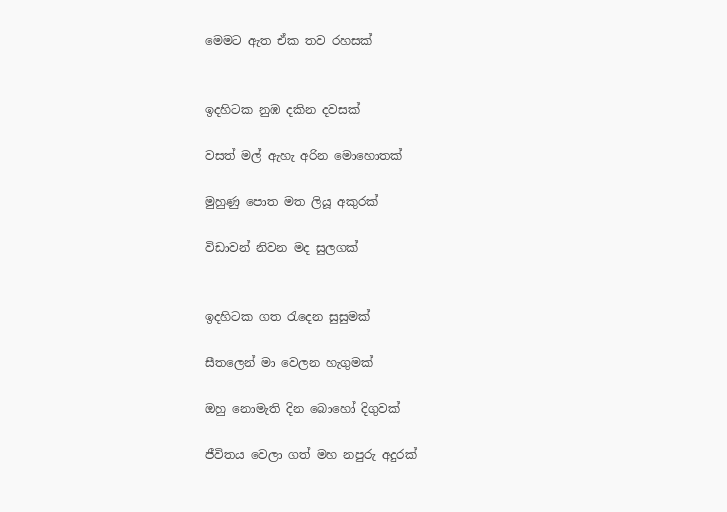මෙමට ඇත ඒක තව රහසක්


ඉදහිටක නුඹ දකින දවසක්

වසත් මල් ඇහැ අරින මොහොතක්

මුහුණු පොත මත ලියූ අකුරක්

විඩාවන් නිවන මද සුලගක්


ඉදහිටක ගත රැදෙන සුසුමක්

සීතලෙන් මා වෙලන හැගුමක්

ඔහු නොමැති දින බොහෝ දිගුවක්

ජීවිතය වෙලා ගත් මහ නපුරු අදුරක්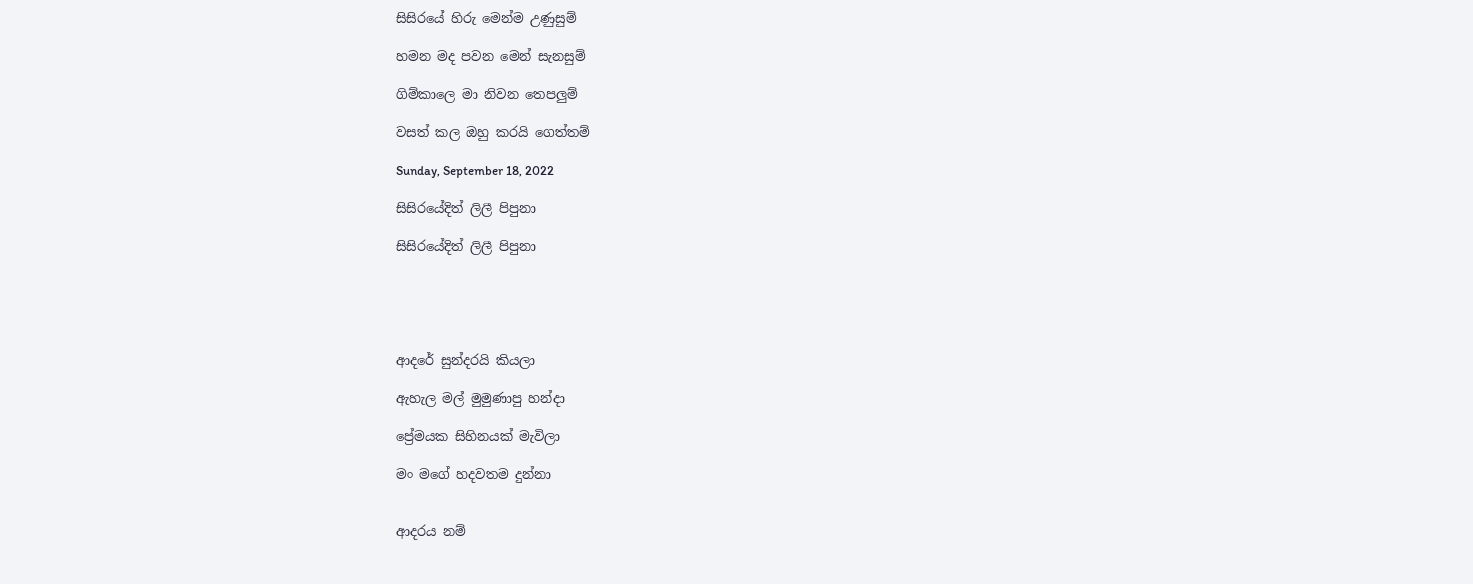සිසිරයේ හිරු මෙන්ම උණුසුම්

හමන මද පවන මෙන් සැනසුම්

ගිම්කාලෙ මා නිවන තෙපලුම්

වසත් කල ඔහු කරයි ගෙත්තම්

Sunday, September 18, 2022

සිසිරයේදිත් ලිලී පිපුනා

සිසිරයේදිත් ලිලී පිපුනා





ආදරේ සුන්දරයි කියලා

ඇහැල මල් මුමුණාපු හන්දා

ප්‍රේමයක සිහිනයක් මැවිලා

මං මගේ හදවතම දුන්නා


ආදරය නම්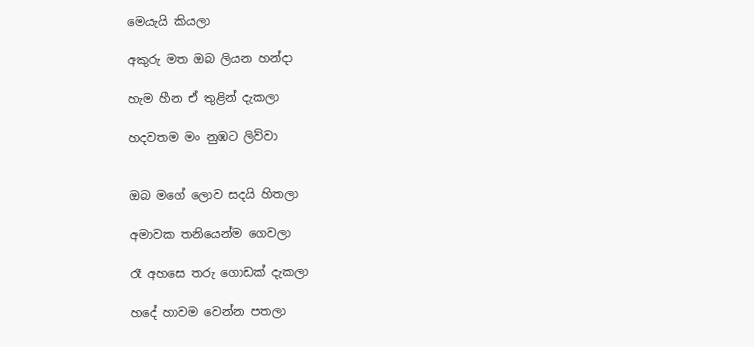මෙයැයි කියලා

අකුරු මත ඔබ ලියන හන්දා

හැම හීන ඒ තුළින් දැකලා

හදවතම මං නුඹට ලිව්වා


ඔබ මගේ ලොව සදයි හිතලා

අමාවක තනියෙන්ම ගෙවලා

රෑ අහසෙ තරු ගොඩක් දැකලා

හදේ හාවම වෙන්න පතලා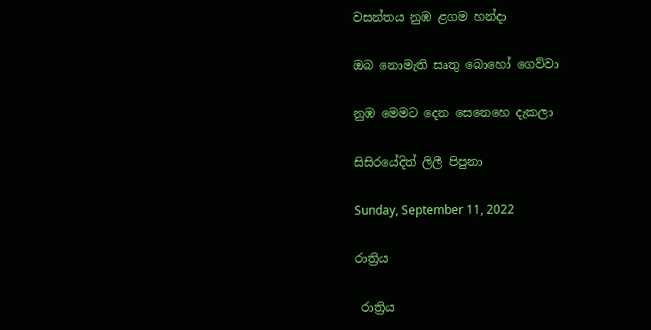වසන්තය නුඹ ළගම හන්දා

ඔබ නොමැති සෘතු බොහෝ ගෙව්වා

නුඹ මෙමට දෙන සෙනෙහෙ දැකලා

සිසිරයේදිත් ලිලී පිපුනා

Sunday, September 11, 2022

රාත්‍රිය

 රාත්‍රිය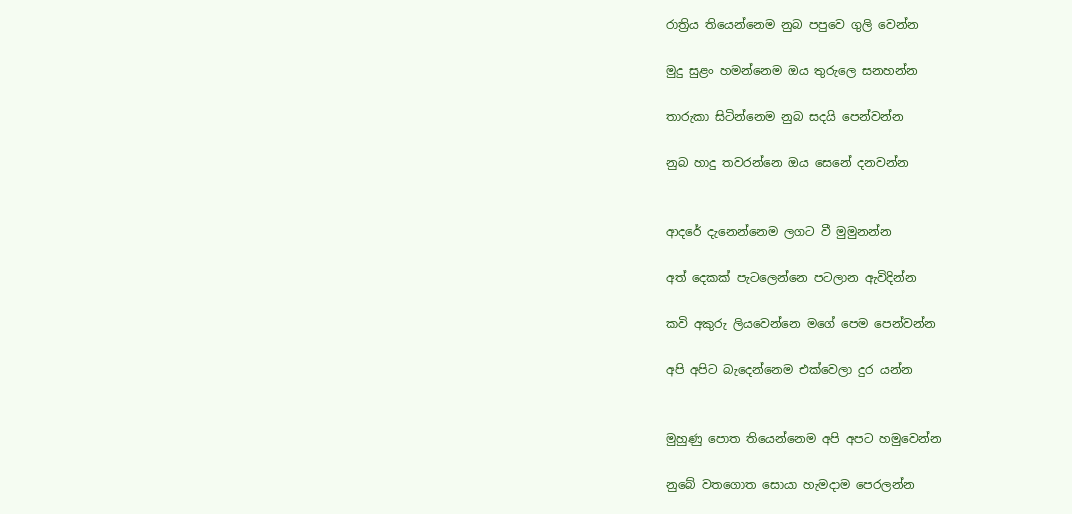රාත්‍රිය තියෙන්නෙම නුබ පපුවෙ ගුලි වෙන්න

මුදු සුළං හමන්නෙම ඔය තුරුලෙ සනහන්න

තාරුකා සිටින්නෙම නුබ සදයි පෙන්වන්න

නුබ හාදු තවරන්නෙ ඔය සෙනේ දනවන්න


ආදරේ දැනෙන්නෙම ලගට වී මුමුනන්න

අත් දෙකක් පැටලෙන්නෙ පටලාන ඇවිදින්න

කවි අකුරු ලියවෙන්නෙ මගේ පෙම පෙන්වන්න

අපි අපිට බැදෙන්නෙම එක්වෙලා දුර යන්න


මුහුණු පොත තියෙන්නෙම අපි අපට හමුවෙන්න

නුබේ වතගොත සොයා හැමදාම පෙරලන්න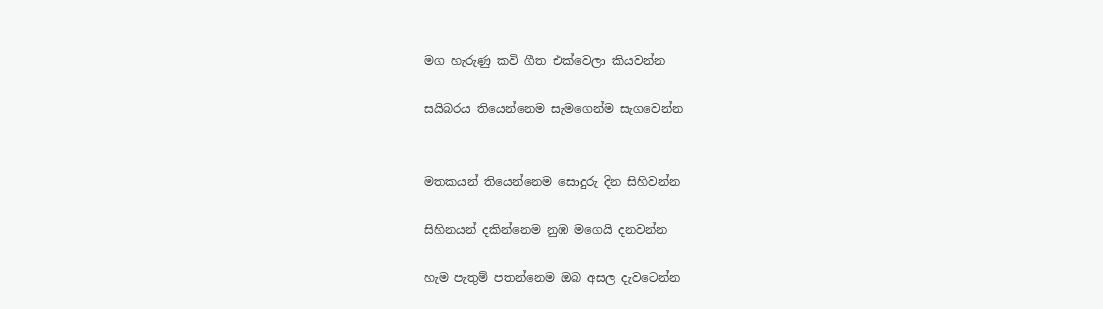මග හැරුණු කවි ගීත එක්වෙලා කියවන්න

සයිබරය තියෙන්නෙම සැමගෙන්ම සැගවෙන්න


මතකයන් තියෙන්නෙම සොදුරු දින සිහිවන්න

සිහිනයන් දකින්නෙම නුඹ මගෙයි දනවන්න

හැම පැතුම් පතන්නෙම ඔබ අසල දැවටෙන්න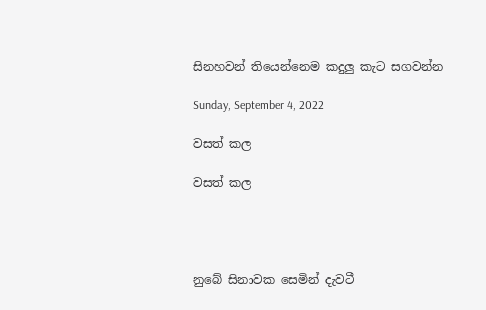සිනහවන් තියෙන්නෙම කදුලු කැට සගවන්න

Sunday, September 4, 2022

වසත් කල

වසත් කල




නුබේ සිනාවක සෙමින් දැවටී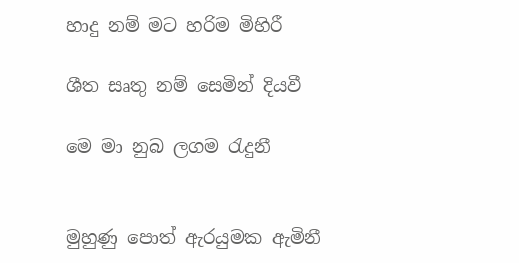හාදු නම් මට හරිම මිහිරී

ශීත සෘතු නම් සෙමින් දියවී

මෙ මා නුබ ලගම රැදුනී


මුහුණු පොත් ඇරයුමක ඇමිනී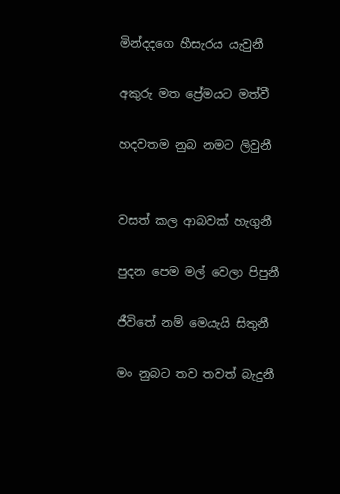මින්දදගෙ හීසැරය යැවුනී

අකුරු මත ප්‍රේමයට මත්වී

හදවතම නුබ නමට ලිවුනී


වසත් කල ආබවක් හැගුනී

පුදන පෙම මල් වෙලා පිපුනී

ජීවිතේ නම් මෙයැයි සිතුනී

මං නුබට තව තවත් බැදුනී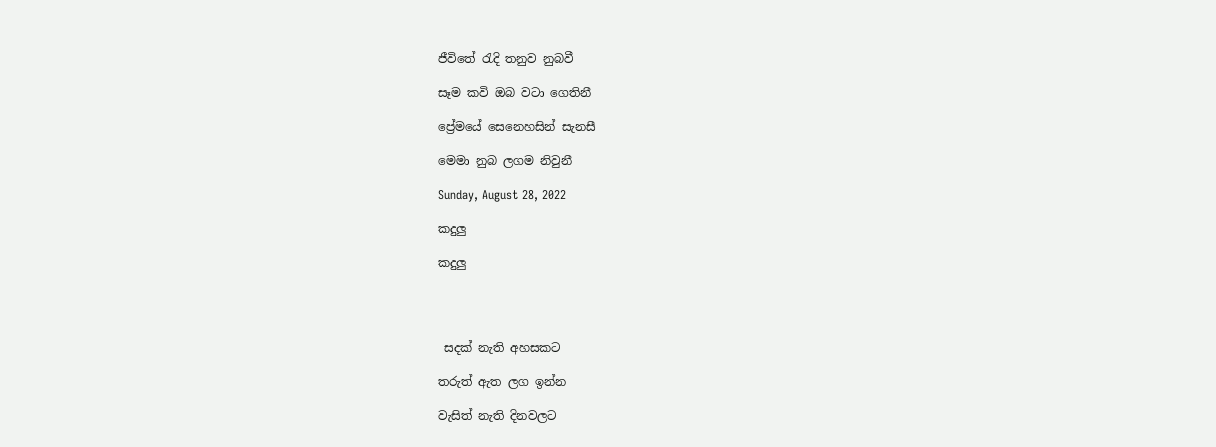ජීවිතේ රැදි තනුව නුබවී

සෑම කවි ඔබ වටා ගෙතිනී

ප්‍රේමයේ සෙනෙහසින් සැනසී

මෙමා නුබ ලගම නිවුනී

Sunday, August 28, 2022

කදුලු

කදුලු




 සදක් නැති අහසකට

තරුත් ඇත ලග ඉන්න

වැසිත් නැති දිනවලට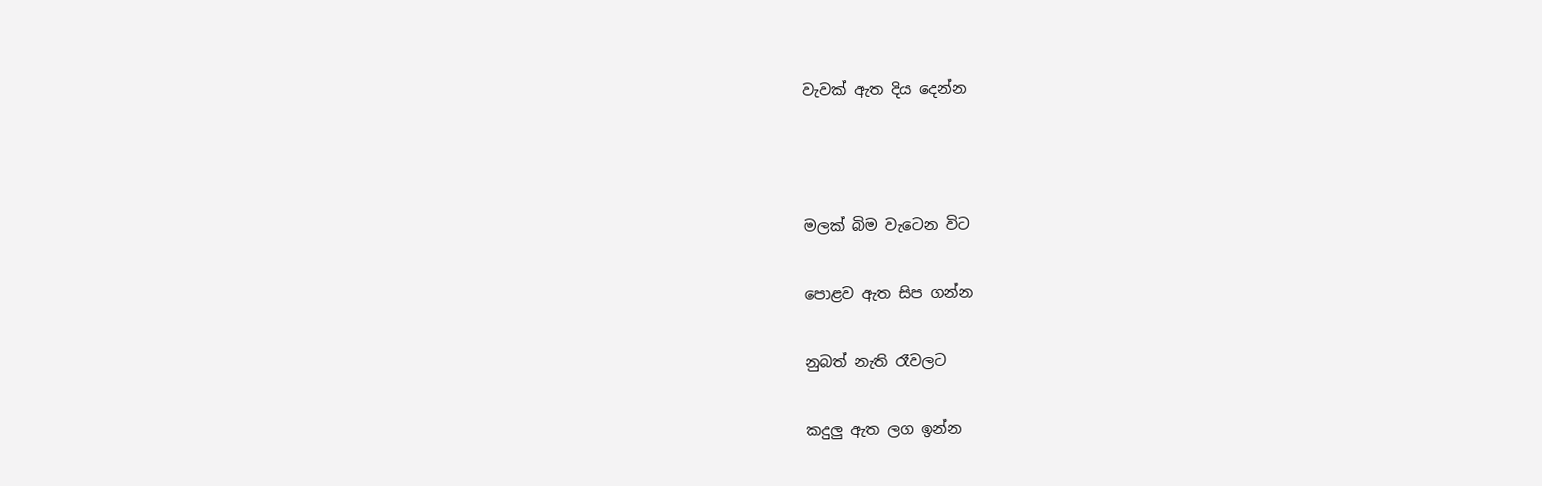වැවක් ඇත දිය දෙන්න



මලක් බිම වැටෙන විට

පොළව ඇත සිප ගන්න

නුබත් නැති රෑවලට

කදුලු ඇත ලග ඉන්න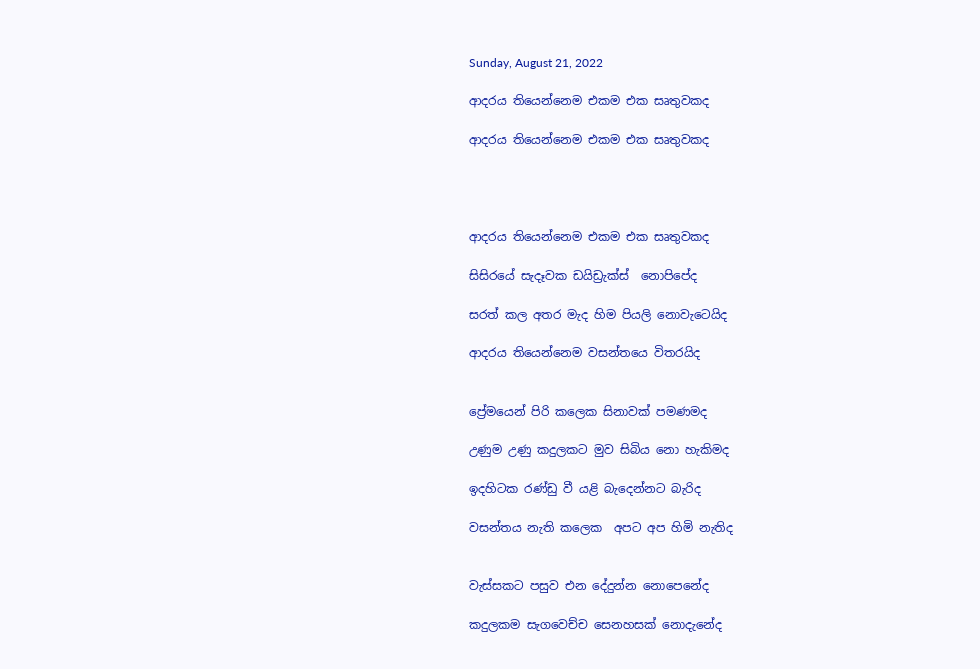Sunday, August 21, 2022

ආදරය තියෙන්නෙම එකම එක සෘතුවකද

ආදරය තියෙන්නෙම එකම එක සෘතුවකද




ආදරය තියෙන්නෙම එකම එක සෘතුවකද

සිසිරයේ සැදෑවක ඩයිඩ්‍රැක්ස්  නොපිපේද

සරත් කල අතර මැද හිම පියලි නොවැටෙයිද

ආදරය තියෙන්නෙම වසන්තයෙ විතරයිද


ප්‍රේමයෙන් පිරි කලෙක සිනාවක් පමණමද

උණුම උණු කදුලකට මුව සිබිය නො හැකිමද

ඉදහිටක රණ්ඩු වී යළි බැදෙන්නට බැරිද

වසන්තය නැති කලෙක  අපට අප හිමි නැතිද


වැස්සකට පසුව එන දේදුන්න නොපෙනේද

කදුලකම සැගවෙච්ච සෙනහසක් නොදැනේද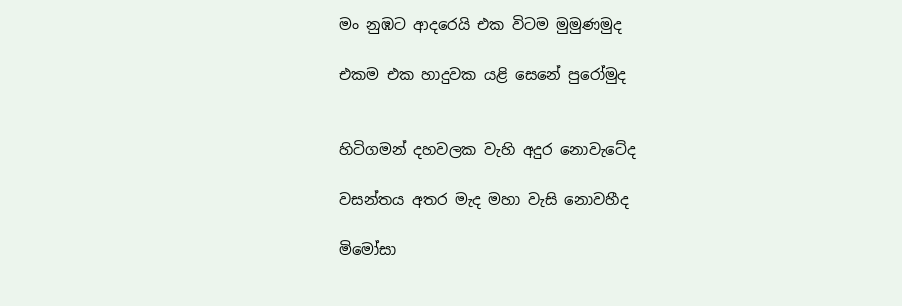මං නුඹට ආදරෙයි එක විටම මුමුණමුද

එකම එක හාදුවක යළි සෙනේ පුරෝමුද


හිටිගමන් දහවලක වැහි අදුර නොවැටේද

වසන්තය අතර මැද මහා වැසි නොවහීද

මිමෝසා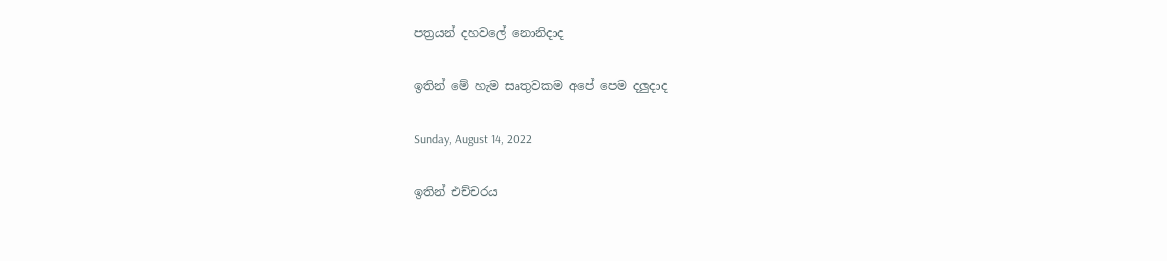පත්‍රයන් දහවලේ නොනිදාද

ඉතින් මේ හැම සෘතුවකම අපේ පෙම දලුදාද

Sunday, August 14, 2022

ඉතින් එච්චරය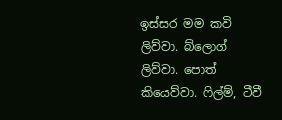ඉස්සර මම කවි ලිව්වා. බ්ලොග් ලිව්වා. පොත් කියෙව්වා. ෆිල්ම්, ටීවී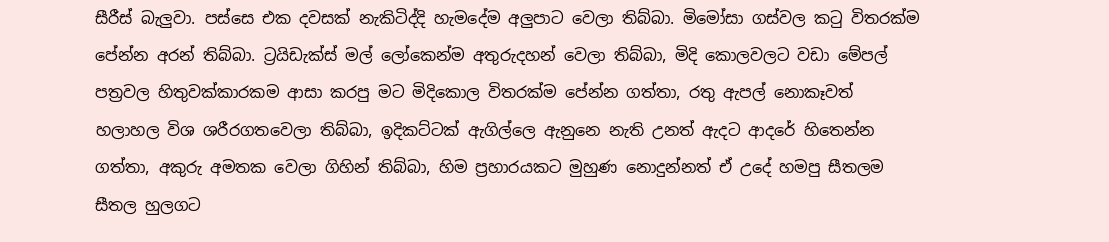සීරීස් බැලුවා. පස්සෙ එක දවසක් නැකිටිද්දි හැමදේම අලුපාට වෙලා තිබ්බා. මිමෝසා ගස්වල කටු විතරක්ම පේන්න අරන් තිබ්බා. ට්‍රයිඩැක්ස් මල් ලෝකෙන්ම අතුරුදහන් වෙලා තිබ්බා, මිදි කොලවලට වඩා මේපල් පත්‍රවල හිතුවක්කාරකම ආසා කරපු මට මිදිකොල විතරක්ම පේන්න ගත්තා, රතු ඇපල් නොකෑවත් හලාහල විශ ශරීරගතවෙලා තිබ්බා, ඉදිකට්ටක් ඇගිල්ලෙ ඇනුනෙ නැති උනත් ඇදට ආදරේ හිතෙන්න ගත්තා, අකුරු අමතක වෙලා ගිහින් තිබ්බා, හිම ප්‍රහාරයකට මුහුණ නොදුන්නත් ඒ උදේ හමපු සීතලම සීතල හුලගට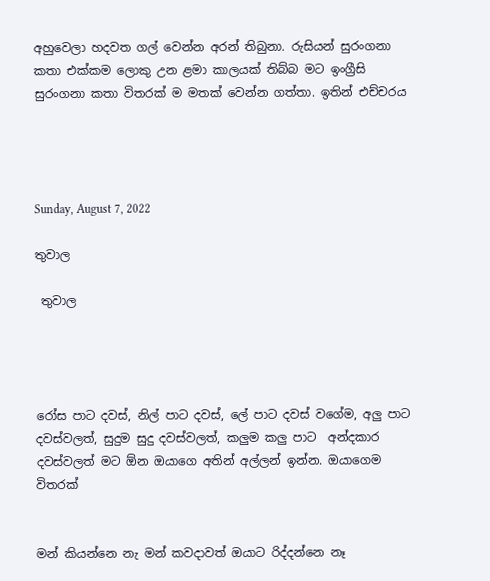අහුවෙලා හදවත ගල් වෙන්න අරන් තිබුනා. රුසියන් සුරංගනා කතා එක්කම ලොකු උන ළමා කාලයක් තිබ්බ මට ඉංග්‍රීසි සුරංගනා කතා විතරක් ම මතක් වෙන්න ගත්තා. ඉතින් එච්චරය




Sunday, August 7, 2022

තුවාල

 තුවාල




රෝස පාට දවස්, නිල් පාට දවස්, ලේ පාට දවස් වගේම, අලු පාට දවස්වලත්, සුදුම සුදු දවස්වලත්, කලුම කලු පාට  අන්දකාර දවස්වලත් මට ඕන ඔයාගෙ අතින් අල්ලන් ඉන්න. ඔයාගෙම විතරක්


මන් කියන්නෙ නැ මන් කවදාවත් ඔයාට රිද්දන්නෙ නෑ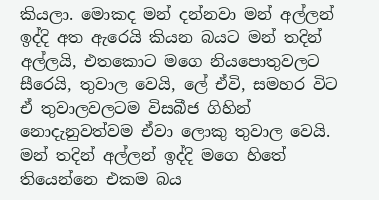කියලා. මොකද මන් දන්නවා මන් අල්ලන් ඉද්දි අත ඇරෙයි කියන බයට මන් තදින් අල්ලයි, එතකොට මගෙ නියපොතුවලට සීරෙයි, තුවාල වෙයි, ලේ ඒවි, සමහර විට ඒ තුවාලවලටම විසබීජ ගිහින් නොදැනුවත්වම ඒවා ලොකු තුවාල වෙයි. මන් තදින් අල්ලන් ඉද්දි මගෙ හිතේ තියෙන්නෙ එකම බය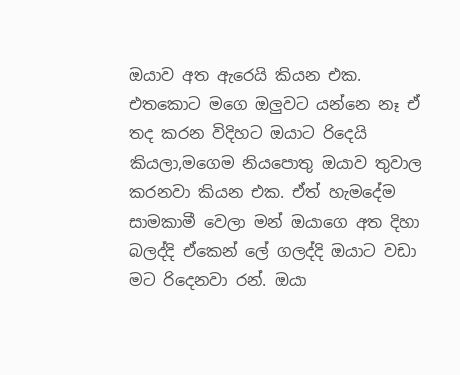ඔයාව අත ඇරෙයි කියන එක. එතකොට මගෙ ඔලුවට යන්නෙ නෑ ඒ තද කරන විදිහට ඔයාට රිදෙයි කියලා,මගෙම නියපොතු ඔයාව තුවාල කරනවා කියන එක. ඒත් හැමදේම සාමකාමී වෙලා මන් ඔයාගෙ අත දිහා බලද්දි ඒකෙන් ලේ ගලද්දි ඔයාට වඩා මට රිදෙනවා රන්. ඔයා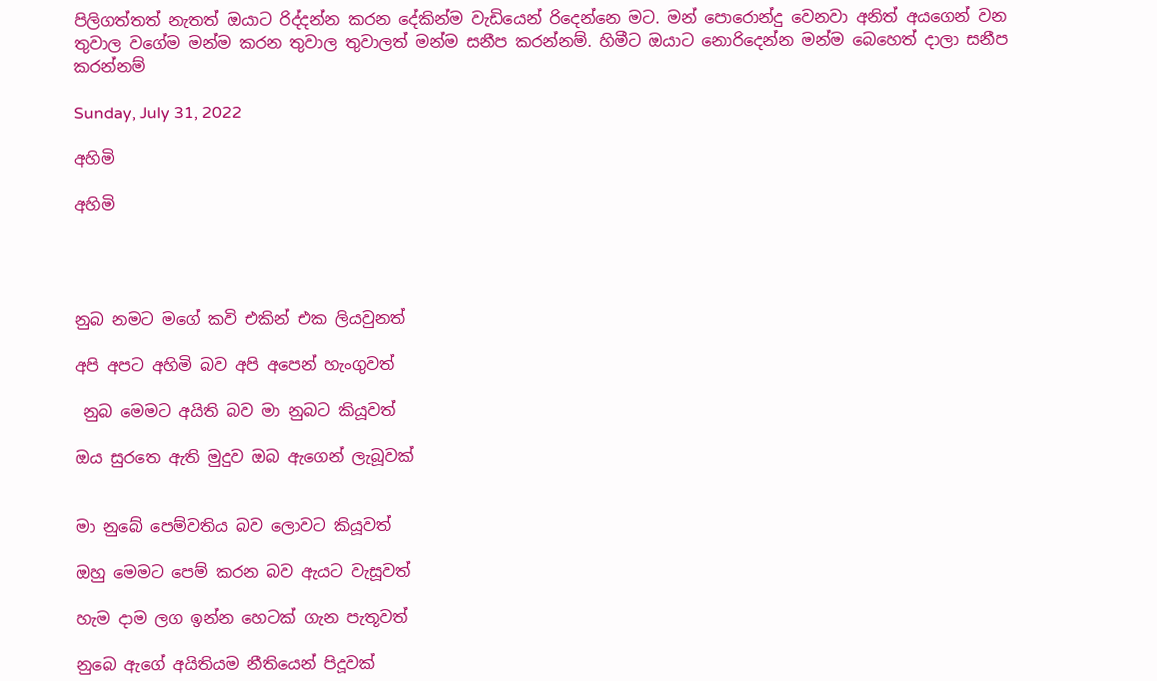පිලිගත්තත් නැතත් ඔයාට රිද්දන්න කරන දේකින්ම වැඩියෙන් රිදෙන්නෙ මට. මන් පොරොන්දු වෙනවා අනිත් අයගෙන් වන තුවාල වගේම මන්ම කරන තුවාල තුවාලත් මන්ම සනීප කරන්නම්. හිමීට ඔයාට නොරිදෙන්න මන්ම බෙහෙත් දාලා සනීප කරන්නම්

Sunday, July 31, 2022

අහිමි

අහිමි




නුබ නමට මගේ කවි එකින් එක ලියවුනත්

අපි අපට අහිමි බව අපි අපෙන් හැංගුවත්

 නුබ මෙමට අයිති බව මා නුබට කියූවත්

ඔය සුරතෙ ඇති මුදුව ඔබ ඇගෙන් ලැබූවක්


මා නුබේ පෙම්වතිය බව ලොවට කියූවත්

ඔහු මෙමට පෙම් කරන බව ඇයට වැසූවත්

හැම දාම ලග ඉන්න හෙටක් ගැන පැතූවත්

නුබෙ ඇගේ අයිතියම නීතියෙන් පිදූවක්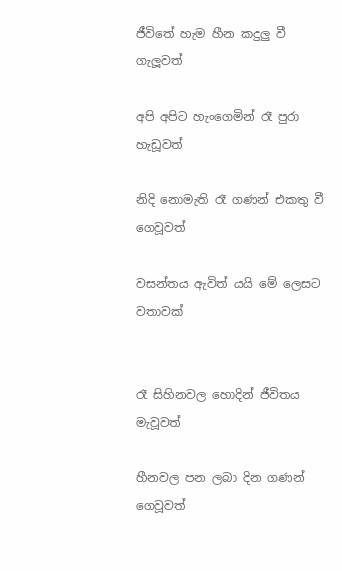ජීවිතේ හැම හීන කදුලු වී ගැලූවත්

අපි අපිට හැංගෙමින් රෑ පුරා හැඩූවත්

නිදි නොමැති රෑ ගණන් එකතු වී ගෙවූවත්

වසන්තය ඇවිත් යයි මේ ලෙසට වතාවක්


රෑ සිහිනවල හොදින් ජීවිතය මැවූවත්

හීනවල පන ලබා දින ගණන් ගෙවූවත්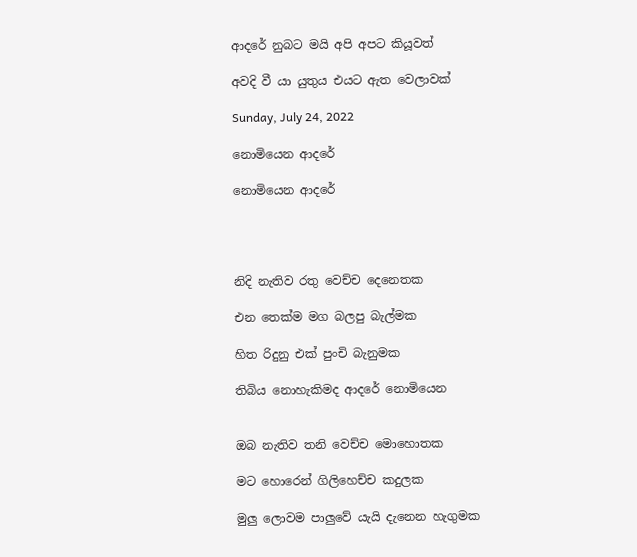ආදරේ නුබට මයි අපි අපට කියූවත්

අවදි වී යා යුතුය එයට ඇත වෙලාවක්

Sunday, July 24, 2022

නොමියෙන ආදරේ

නොමියෙන ආදරේ




නිදි නැතිව රතු වෙච්ච දෙනෙතක

එන තෙක්ම මග බලපු බැල්මක

හිත රිදුනු එක් පුංචි බැනුමක

තිබිය නොහැකිමද ආදරේ නොමියෙන


ඔබ නැතිව තනි වෙච්ච මොහොතක

මට හොරෙන් ගිලිහෙච්ච කදුලක

මුලු ලොවම පාලුවේ යැයි දැනෙන හැගුමක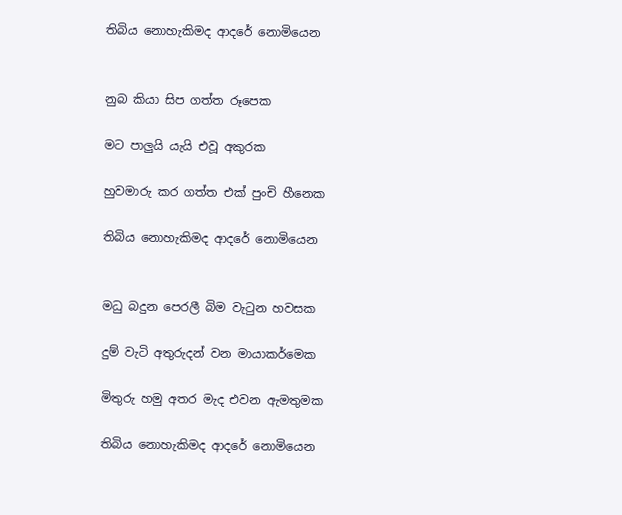තිබිය නොහැකිමද ආදරේ නොමියෙන


නුබ කියා සිප ගත්ත රූපෙක

මට පාලුයි යැයි එවූ අකුරක

හුවමාරු කර ගත්ත එක් පුංචි හීනෙක

තිබිය නොහැකිමද ආදරේ නොමියෙන


මධු බදුන පෙරලී බිම වැටුන හවසක

දුම් වැටි අතුරුදන් වන මායාකර්මෙක

මිතුරු හමු අතර මැද එවන ඇමතුමක

තිබිය නොහැකිමද ආදරේ නොමියෙන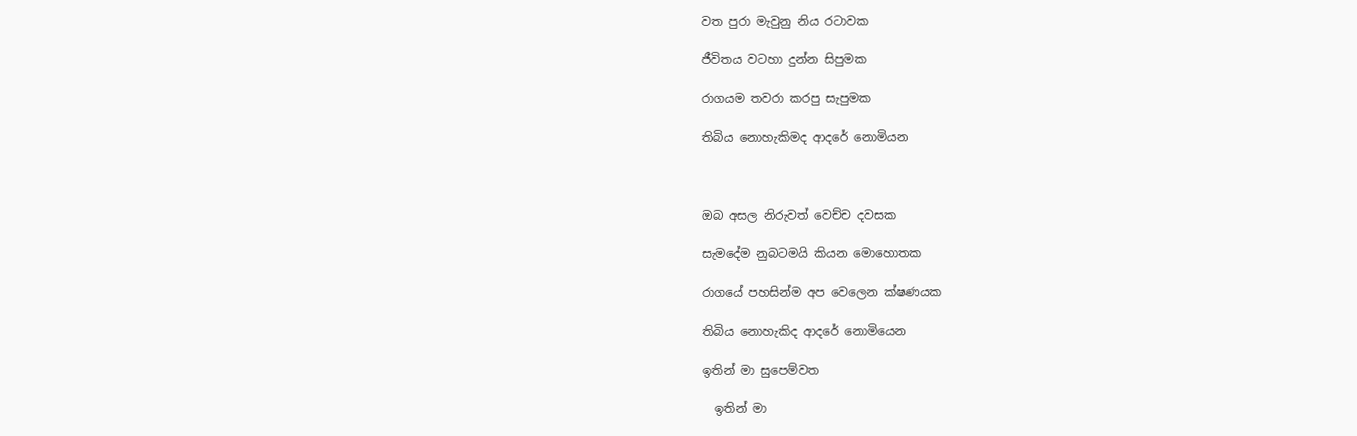වත පුරා මැවුනු නිය රටාවක

ජීවිතය වටහා දුන්න සිපුමක

රාගයම තවරා කරපු සැපුමක

තිබිය නොහැකිමද ආදරේ නොමියන



ඔබ අසල නිරුවත් වෙච්ච දවසක

සැමදේම නුබටමයි කියන මොහොතක

රාගයේ පහසින්ම අප වෙලෙන ක්ෂණයක

තිබිය නොහැකිද ආදරේ නොමියෙන

ඉතින් මා සුපෙම්වත

  ඉතින් මා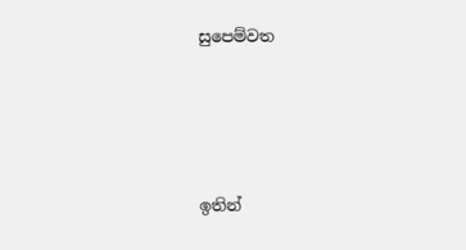සුපෙම්වත




ඉතින්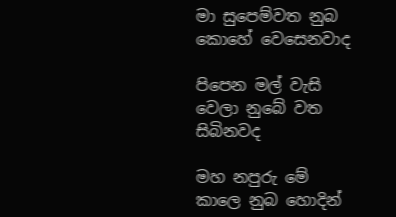මා සුපෙම්වත නුබ කොහේ වෙසෙනවාද

පිපෙන මල් වැසි වෙලා නුබේ වත සිබිනවද

මහ නපුරු මේ කාලෙ නුබ හොදින්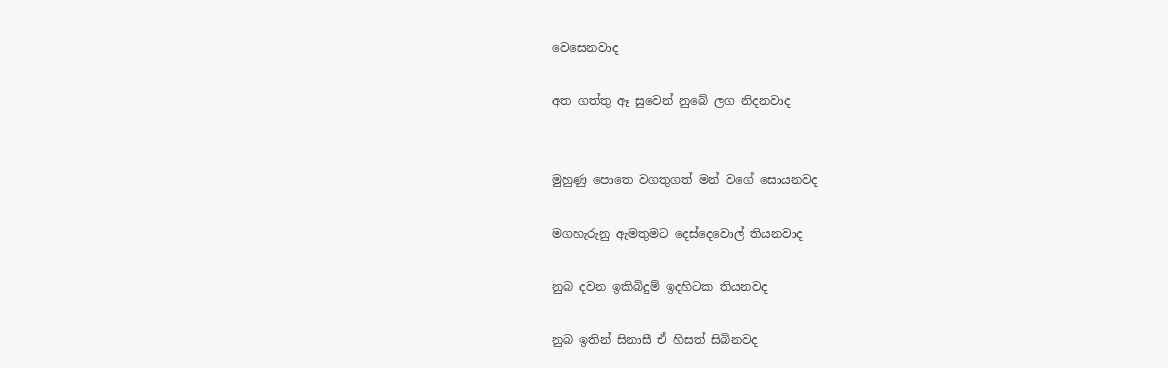වෙසෙනවාද

අත ගත්තු ඈ සුවෙන් නුබේ ලග නිදනවාද


මුහුණු පොතෙ වගතුගත් මන් වගේ සොයනවද

මගහැරුනු ඇමතුමට දෙස්දෙවොල් තියනවාද

නුබ දවන ඉකිබිදුම් ඉදහිටක තියනවද

නුබ ඉතින් සිනාසී ඒ හිසත් සිබිනවද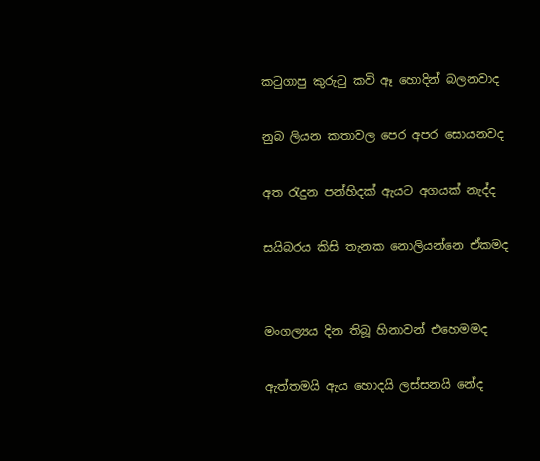කටුගාපු කුරුටු කවි ඈ හොදින් බලනවාද

නුබ ලියන කතාවල පෙර අපර සොයනවද

අත රැදුන පන්හිදක් ඇයට අගයක් නැද්ද

සයිබරය කිසි තැනක නොලියන්නෙ ඒකමද


මංගල්‍යය දින තිබූ හිනාවන් එහෙමමද

ඇත්තමයි ඇය හොදයි ලස්සනයි නේද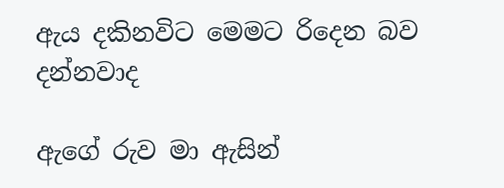ඇය දකිනවිට මෙමට රිදෙන බව දන්නවාද

ඇගේ රුව මා ඇසින්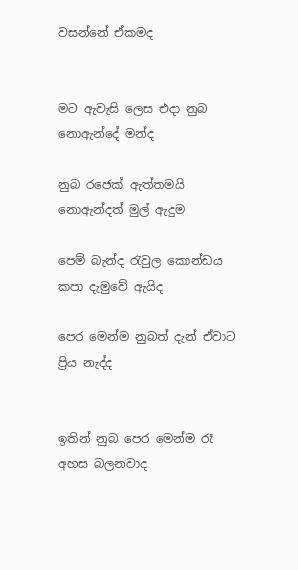වසන්නේ ඒකමද


මට ඇවැසි ලෙස එදා නුබ නොඇන්දේ මන්ද

නුබ රජෙක් ඇත්තමයි නොඇන්දත් මුල් ඇදුම

පෙම් බැන්ද රැවුල කොන්ඩය කපා දැමුවේ ඇයිද

පෙර මෙන්ම නුබත් දැන් ඒවාට ප්‍රිය නැද්ද


ඉතින් නුබ පෙර මෙන්ම රෑ අහස බලනවාද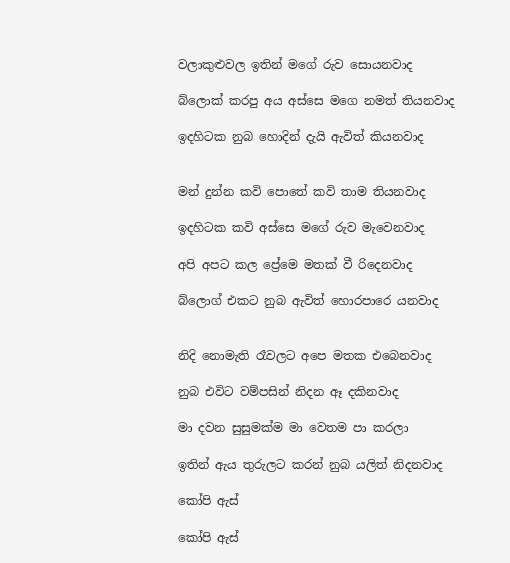වලාකුළුවල ඉතින් මගේ රුව සොයනවාද

බ්ලොක් කරපු අය අස්සෙ මගෙ නමත් තියනවාද

ඉදහිටක නුබ හොදින් දැයි ඇවිත් කියනවාද


මන් දුන්න කවි පොතේ කවි තාම තියනවාද

ඉදහිටක කවි අස්සෙ මගේ රුව මැවෙනවාද

අපි අපට කල ප්‍රේමෙ මතක් වී රිදෙනවාද

බ්ලොග් එකට නුබ ඇවිත් හොරපාරෙ යනවාද


නිදි නොමැති රෑවලට අපෙ මතක එබෙනවාද

නුබ එවිට වම්පසින් නිදන ඈ දකිනවාද

මා දවන සුසුමක්ම මා වෙතම පා කරලා

ඉතින් ඇය තුරුලට කරන් නුබ යලිත් නිදනවාද

කෝපි ඇස්

කෝපි ඇස්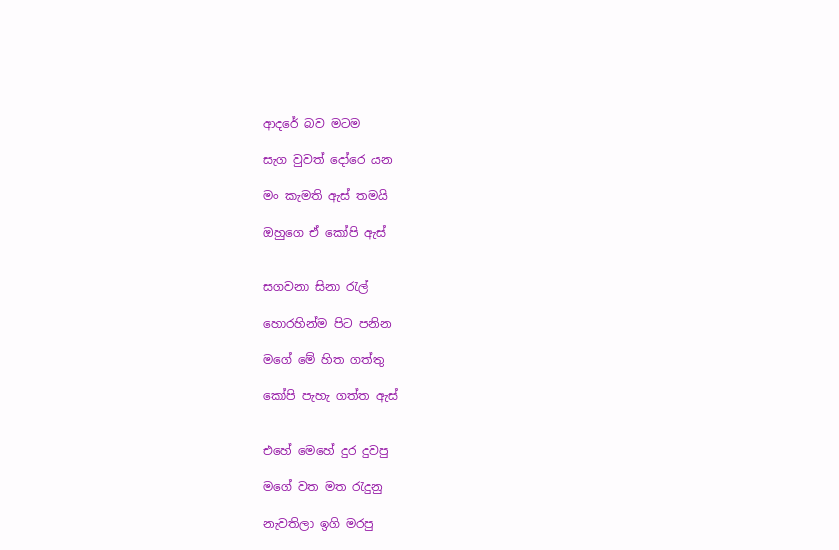ආදරේ බව මටම

සැග වුවත් දෝරෙ යන

මං කැමති ඇස් තමයි

ඔහුගෙ ඒ කෝපි ඇස්


සගවනා සිනා රැල්

හොරහින්ම පිට පනින

මගේ මේ හිත ගත්තු

කෝපි පැහැ ගත්ත ඇස්


එහේ මෙහේ දුර දුවපු

මගේ වත මත රැදුනු

නැවතිලා ඉගි මරපු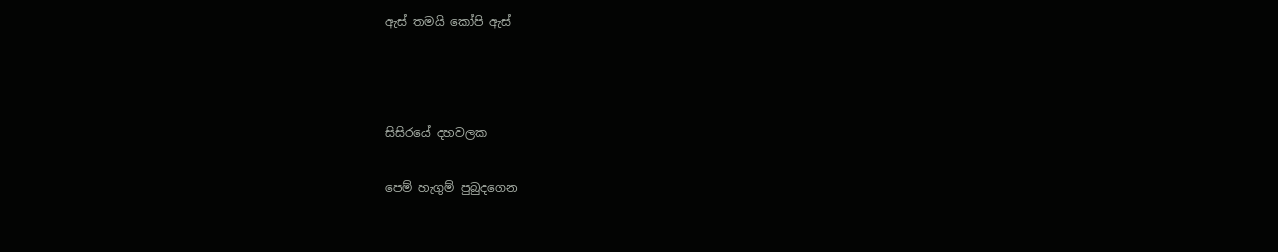ඇස් තමයි කෝපි ඇස්



සිසිරයේ දහවලක

පෙම් හැගුම් පුබුදගෙන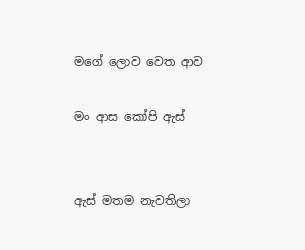මගේ ලොව වෙත ආව

මං ආස කෝපි ඇස්


ඇස් මතම නැවතිලා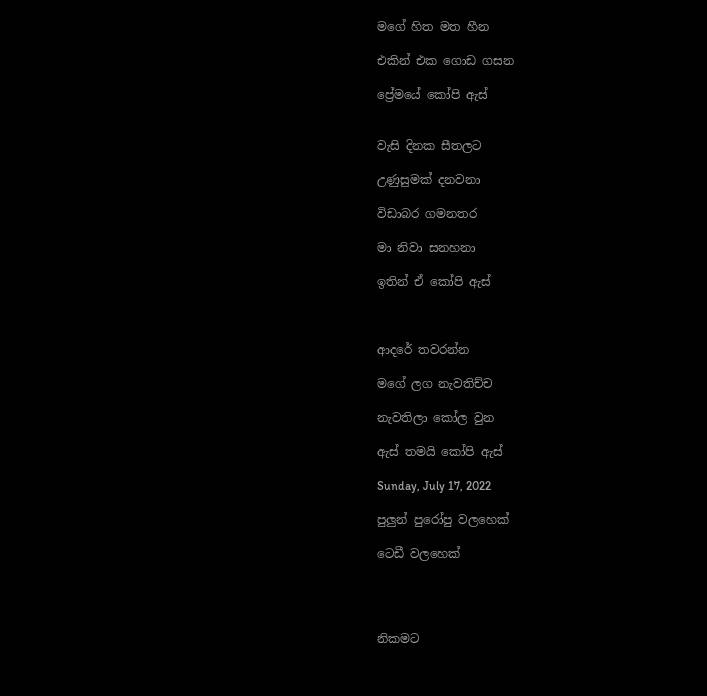මගේ හිත මත හීන

එකින් එක ගොඩ ගසන

ප්‍රේමයේ කෝපි ඇස්


වැසි දිනක සීතලට

උණුසුමක් දනවනා

විඩාබර ගමනතර

මා නිවා සනහනා

ඉතින් ඒ කෝපි ඇස්



ආදරේ තවරන්න

මගේ ලග නැවතිච්ච

නැවතිලා කෝල වුන

ඇස් තමයි කෝපි ඇස්

Sunday, July 17, 2022

පුලුන් පුරෝපු වලහෙක්‍

ටෙඩී වලහෙක්




නිකමට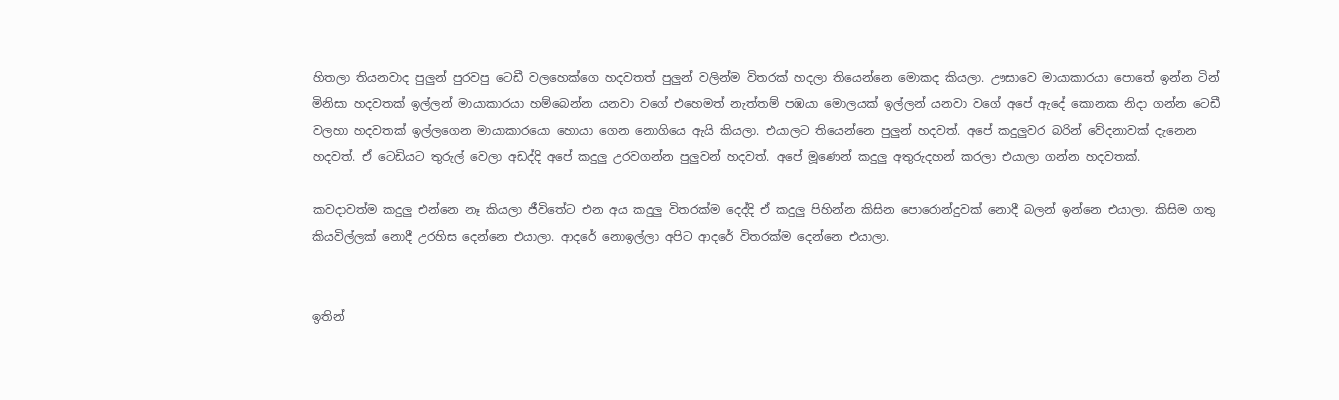හිතලා තියනවාද පුලුන් පුරවපු ටෙඩී වලහෙක්ගෙ හදවතත් පුලුන් වලින්ම විතරක් හදලා තියෙන්නෙ මොකද කියලා. ඌසාවෙ මායාකාරයා පොතේ ඉන්න ටින් මිනිසා හදවතක් ඉල්ලන් මායාකාරයා හම්බෙන්න යනවා වගේ එහෙමත් නැත්තම් පඹයා මොලයක් ඉල්ලන් යනවා වගේ අපේ ඇදේ කොනක නිදා ගන්න ටෙඩී වලහා හදවතක් ඉල්ලගෙන මායාකාරයො හොයා ගෙන නොගියෙ ඇයි කියලා. එයාලට තියෙන්නෙ පුලුන් හදවත්. අපේ කදුලුවර බරින් වේදනාවක් දැනෙන හදවත්. ඒ ටෙඩියට තුරුල් වෙලා අඩද්දි අපේ කදුලු උරවගන්න පුලුවන් හදවත්. අපේ මූණෙන් කදුලු අතුරුදහන් කරලා එයාලා ගන්න හදවතක්.

කවදාවත්ම කදුලු එන්නෙ නෑ කියලා ජීවිතේට එන අය කදුලු විතරක්ම දෙද්දි ඒ කදුලු පිහින්න කිසින පොරොන්දුවක් නොදී බලන් ඉන්නෙ එයාලා. කිසිම ගතු කියවිල්ලක් නොදී උරහිස දෙන්නෙ එයාලා. ආදරේ නොඉල්ලා අපිට ආදරේ විතරක්ම දෙන්නෙ එයාලා.


ඉතින්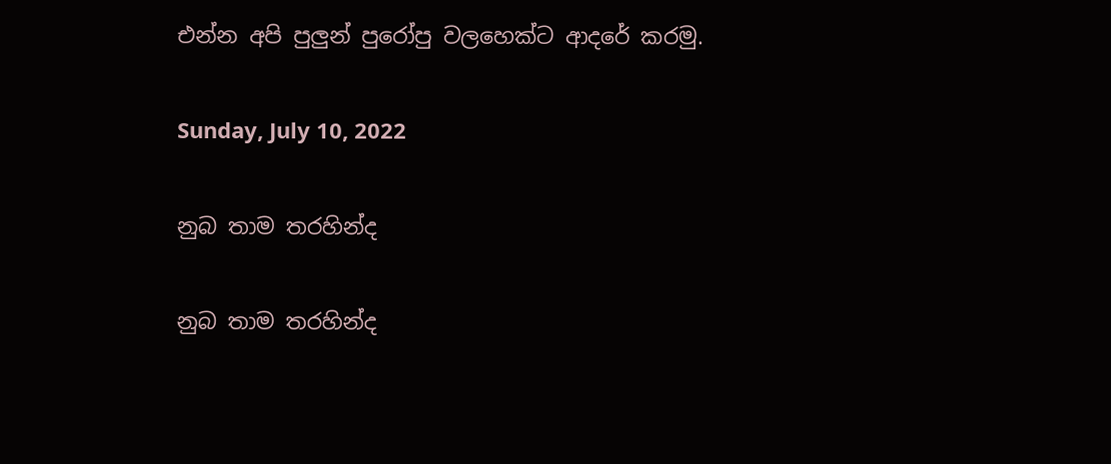එන්න අපි පුලුන් පුරෝපු වලහෙක්‍ට ආදරේ කරමු.

Sunday, July 10, 2022

නුබ තාම තරහින්ද

නුබ තාම තරහින්ද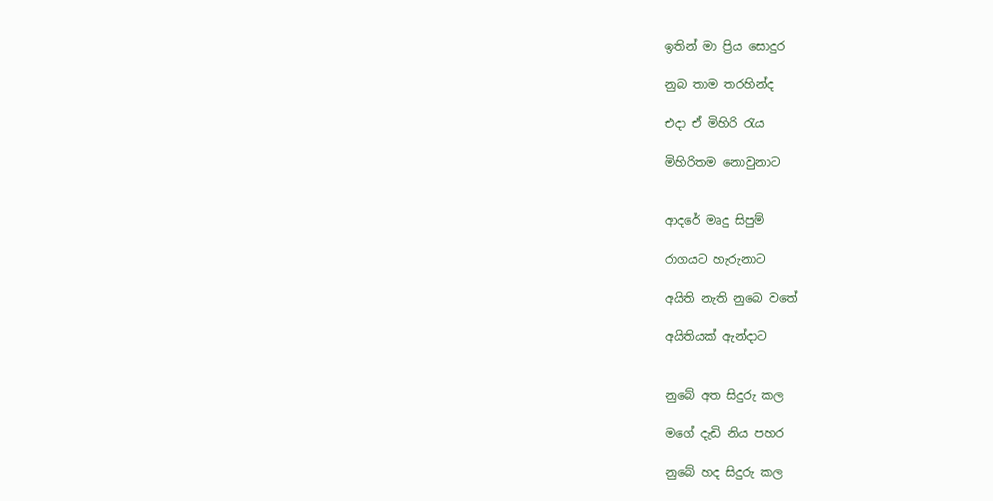ඉතින් මා ප්‍රිය සොදුර

නුබ තාම තරහින්ද

එදා ඒ මිහිරි රැය

මිහිරිතම නොවුනාට


ආදරේ මෘදු සිපුම්

රාගයට හැරුනාට

අයිති නැති නුබෙ වතේ

අයිතියක් ඇන්දාට


නුබේ අත සිදුරු කල

මගේ දැඩි නිය පහර

නුබේ හද සිදුරු කල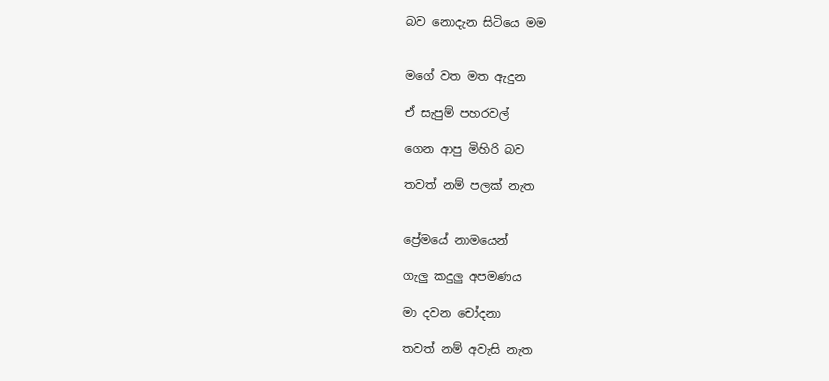බව නොදැන සිටියෙ මම


මගේ වත මත ඇදුන

ඒ සැපුම් පහරවල්

ගෙන ආපු මිහිරි බව

තවත් නම් පලක් නැත


ප්‍රේමයේ නාමයෙන්

ගැලු කදුලු අපමණය

මා දවන චෝදනා

තවත් නම් අවැසි නැත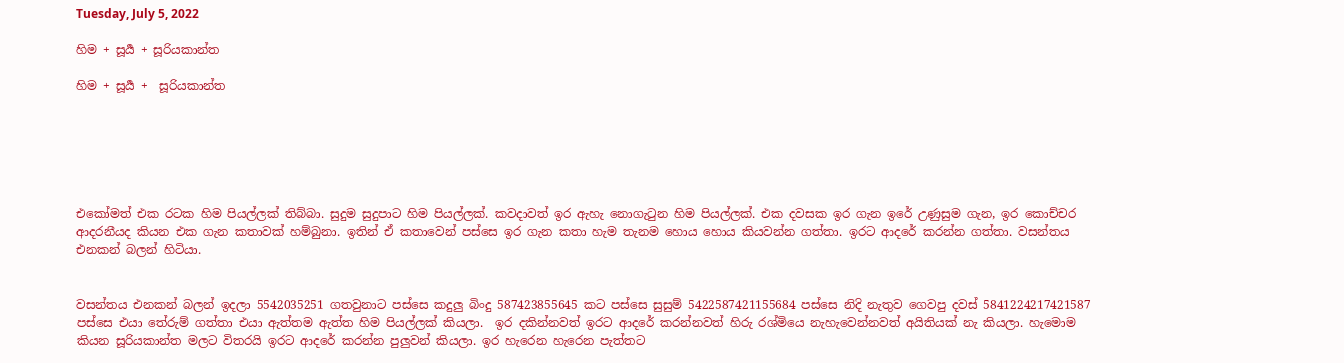Tuesday, July 5, 2022

හිම + සූර්‍ය + සූරියකාන්ත

හිම + සූර්‍ය +  සූරියකාන්ත






එකෝමත් එක රටක හිම පියල්ලක් තිබ්බා. සුදුම සුදුපාට හිම පියල්ලක්. කවදාවත් ඉර ඇහැ නොගැටුන හිම පියල්ලක්. එක දවසක ඉර ගැන ඉරේ උණුසුම ගැන, ඉර කොච්චර ආදරනීයද කියන එක ගැන කතාවක් හම්බුනා. ඉතින් ඒ කතාවෙන් පස්සෙ ඉර ගැන කතා හැම තැනම හොය හොය කියවන්න ගත්තා. ඉරට ආදරේ කරන්න ගත්තා. වසන්තය එනකන් බලන් හිටියා.


වසන්තය එනකන් බලන් ඉදලා 5542035251 ගතවුනාට පස්සෙ කදුලු බිංදු 587423855645 කට පස්සෙ සුසුම් 5422587421155684 පස්සෙ නිදි නැතුව ගෙවපු දවස් 5841224217421587 පස්සෙ එයා තේරුම් ගත්තා එයා ඇත්තම ඇත්ත හිම පියල්ලක් කියලා.  ඉර දකින්නවත් ඉරට ආදරේ කරන්නවත් හිරු රශ්මියෙ නැහැවෙන්නවත් අයිතියක් නැ කියලා. හැමොම කියන සූරියකාන්ත මලට විතරයි ඉරට ආදරේ කරන්න පුලුවන් කියලා. ඉර හැරෙන හැරෙන පැත්තට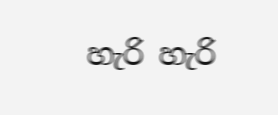හැරි හැරි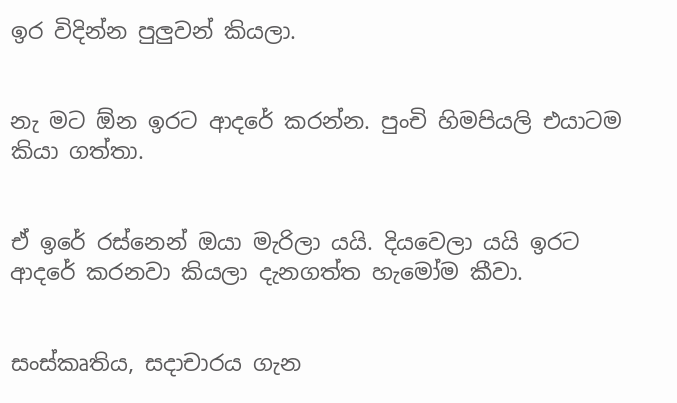ඉර විදින්න පුලුවන් කියලා.


නැ මට ඕන ඉරට ආදරේ කරන්න. පුංචි හිමපියලි එයාටම කියා ගත්තා.


ඒ ඉරේ රස්නෙන් ඔයා මැරිලා යයි. දියවෙලා යයි ඉරට ආදරේ කරනවා කියලා දැනගත්ත හැමෝම කීවා.


සංස්කෘතිය, සදාචාරය ගැන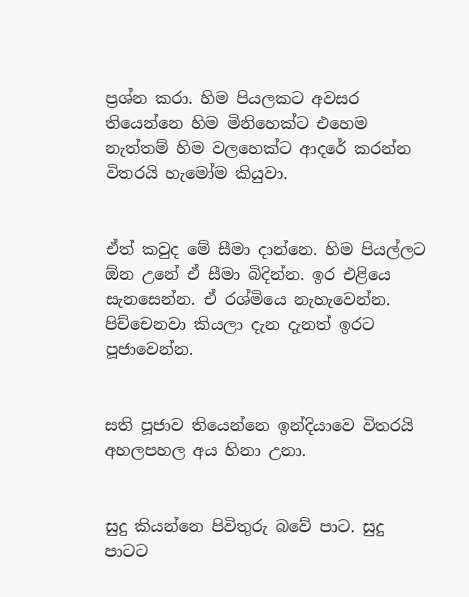ප්‍රශ්න කරා. හිම පියලකට අවසර තියෙන්නෙ හිම මිනිහෙක්ට එහෙම නැත්තම් හිම වලහෙක්ට ආදරේ කරන්න විතරයි හැමෝම කියුවා.


ඒත් කවුද මේ සීමා දාන්නෙ. හිම පියල්ලට ඕන උනේ ඒ සීමා බිදින්න. ඉර එළියෙ සැනසෙන්න. ඒ රශ්මියෙ නැහැවෙන්න. පිච්චෙනවා කියලා දැන දැනත් ඉරට පූජාවෙන්න.


සති පූජාව තියෙන්නෙ ඉන්දියාවෙ විතරයි අහලපහල අය හිනා උනා.


සුදු කියන්නෙ පිවිතුරු බවේ පාට. සුදු පාටට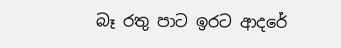බෑ රතු පාට ඉරට ආදරේ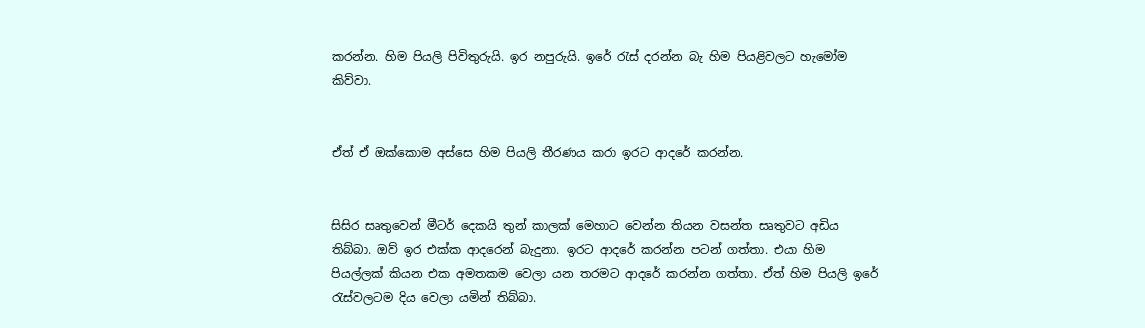කරන්න. හිම පියලි පිවිතුරුයි. ඉර නපුරුයි. ඉරේ රැස් දරන්න බැ හිම පියළිවලට හැමෝම කිව්වා.


ඒත් ඒ ඔක්කොම අස්සෙ හිම පියලි තීරණය කරා ඉරට ආදරේ කරන්න.


සිසිර සෘතුවෙන් මීටර් දෙකයි තුන් කාලක් මෙහාට වෙන්න තියන වසන්ත සෘතුවට අඩිය තිබ්බා. ඔව් ඉර එක්ක ආදරෙන් බැදුනා. ඉරට ආදරේ කරන්න පටන් ගත්තා. එයා හිම පියල්ලක් කියන එක අමතකම වෙලා යන තරමට ආදරේ කරන්න ගත්තා. ඒත් හිම පියලි ඉරේ රැස්වලටම දිය වෙලා යමින් තිබ්බා.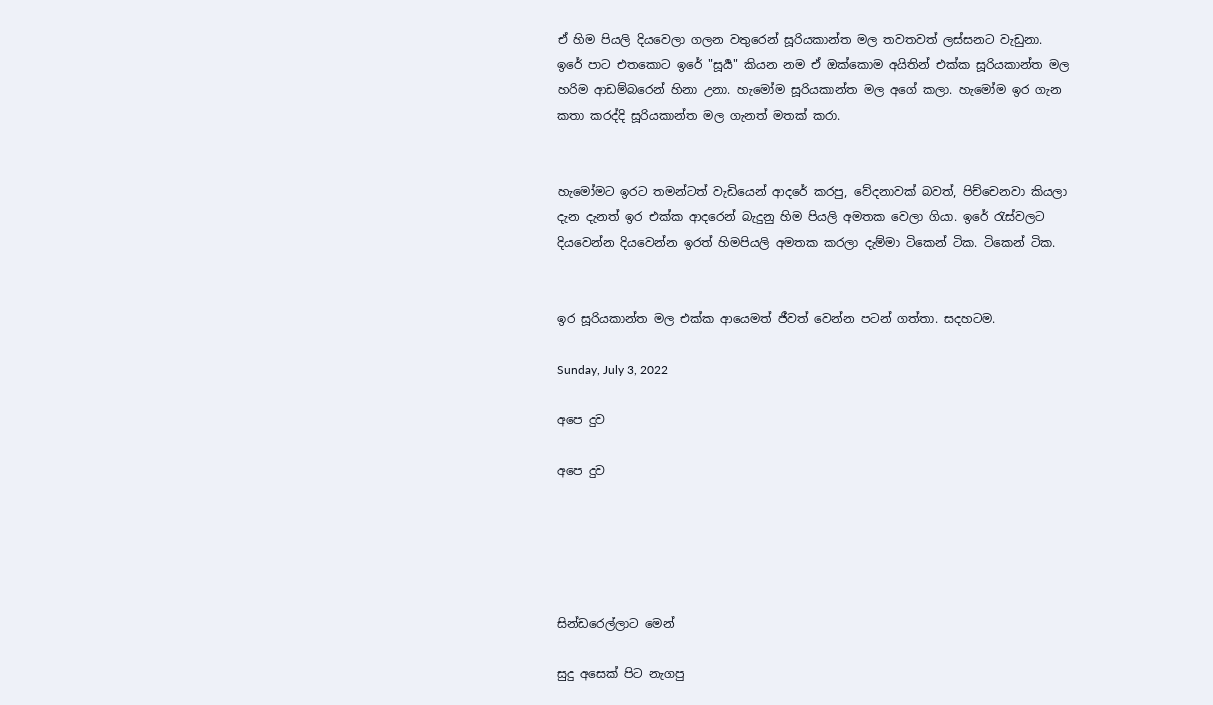ඒ හිම පියලි දියවෙලා ගලන වතුරෙන් සූරියකාන්ත මල තවතවත් ලස්සනට වැඩුනා. ඉරේ පාට එතකොට ඉරේ "සූර්‍ය" කියන නම ඒ ඔක්කොම අයිතින් එක්ක සූරියකාන්ත මල හරිම ආඩම්බරෙන් හිනා උනා. හැමෝම සූරියකාන්ත මල අගේ කලා. හැමෝම ඉර ගැන කතා කරද්දි සූරියකාන්ත මල ගැනත් මතක් කරා.


හැමෝමට ඉරට තමන්ටත් වැඩියෙන් ආදරේ කරපු, වේදනාවක් බවත්, පිච්චෙනවා කියලා දැන දැනත් ඉර එක්ක ආදරෙන් බැදුනු හිම පියලි අමතක වෙලා ගියා. ඉරේ රැස්වලට දියවෙන්න දියවෙන්න ඉරත් හිමපියලි අමතක කරලා දැම්මා ටිකෙන් ටික. ටිකෙන් ටික.


ඉර සූරියකාන්ත මල එක්ක ආයෙමත් ජීවත් වෙන්න පටන් ගත්තා. සදහටම.

Sunday, July 3, 2022

අපෙ දුව

අපෙ දුව





සින්ඩරෙල්ලාට මෙන්

සුදු අසෙක් පිට නැගපු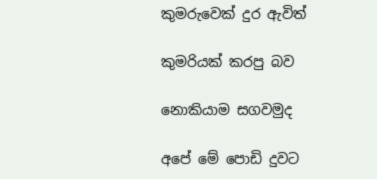කුමරුවෙක් දුර ඇවිත්

කුමරියක් කරපු බව

නොකියාම සගවමුද

අපේ මේ පොඩි දුවට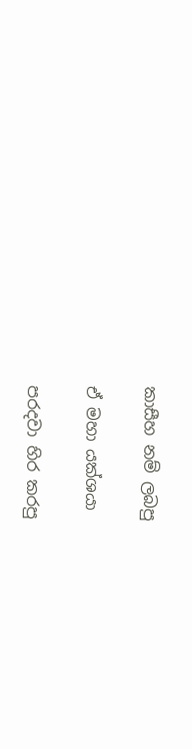කාසීහ නම් ලබපු

ඒ මහා යක්ශයා

පරදවා හිර කරපු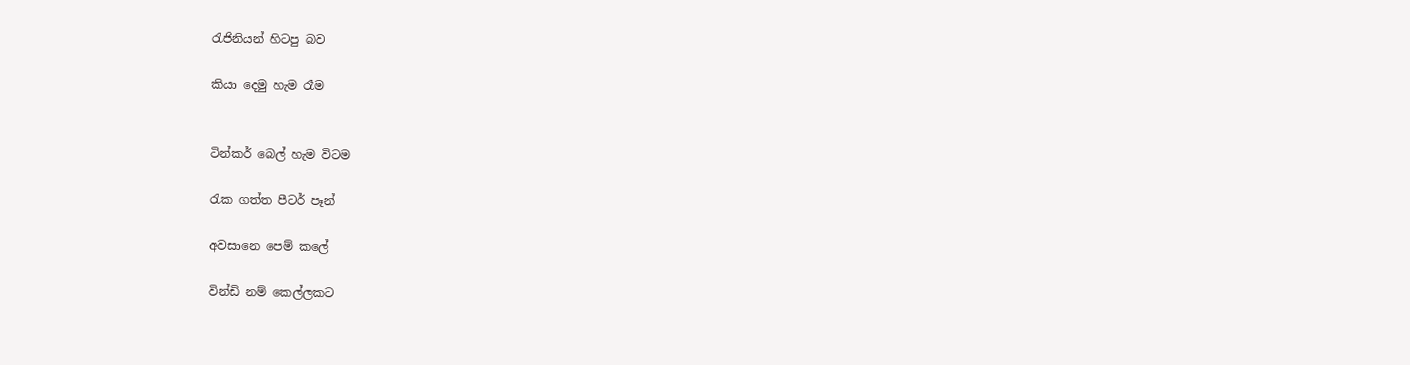රැජිනියන් හිටපු බව

කියා දෙමු හැම රෑම


ටින්කර් බෙල් හැම විටම

රැක ගත්ත පීටර් පෑන්

අවසානෙ පෙම් කලේ

වින්ඩි නම් කෙල්ලකට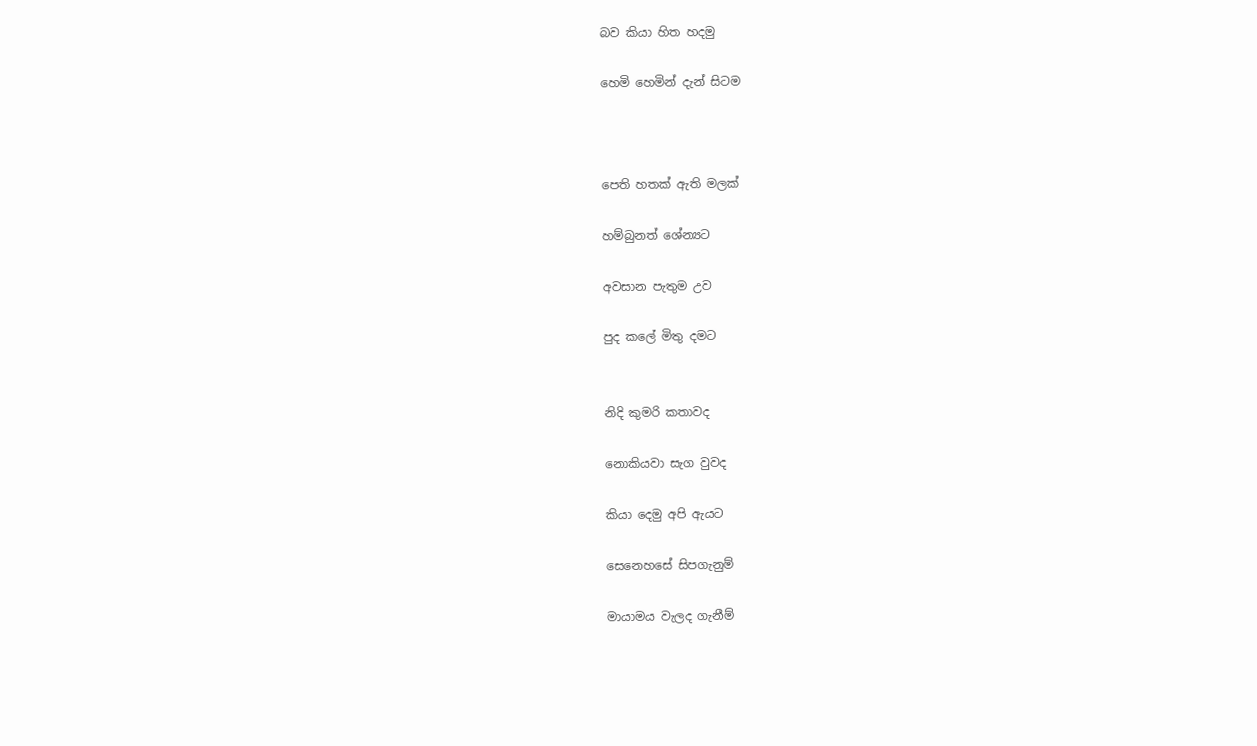බව කියා හිත හදමු

හෙමි හෙමින් දැන් සිටම



පෙති හතක් ඇති මලක්

හම්බුනත් ශේන්‍යට

අවසාන පැතුම උව

පුද කලේ මිතු දමට


නිදි කුමරි කතාවද

නොකියවා සැග වුවද

කියා දෙමු අපි ඇයට

සෙනෙහසේ සිපගැනුම්

මායාමය වැලද ගැනීම්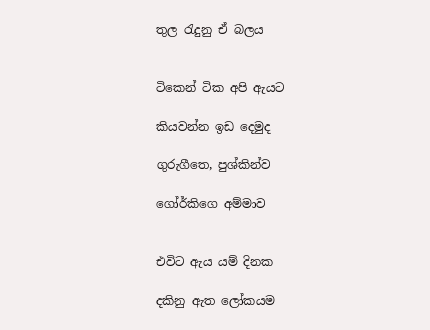තුල රැදුනු ඒ බලය


ටිකෙන් ටික අපි ඇයට

කියවන්න ඉඩ දෙමුද

ගුරුගීතෙ, පුශ්කින්ව

ගෝර්කිගෙ අම්මාව


එවිට ඇය යම් දිනක

දකිනු ඇත ලෝකයම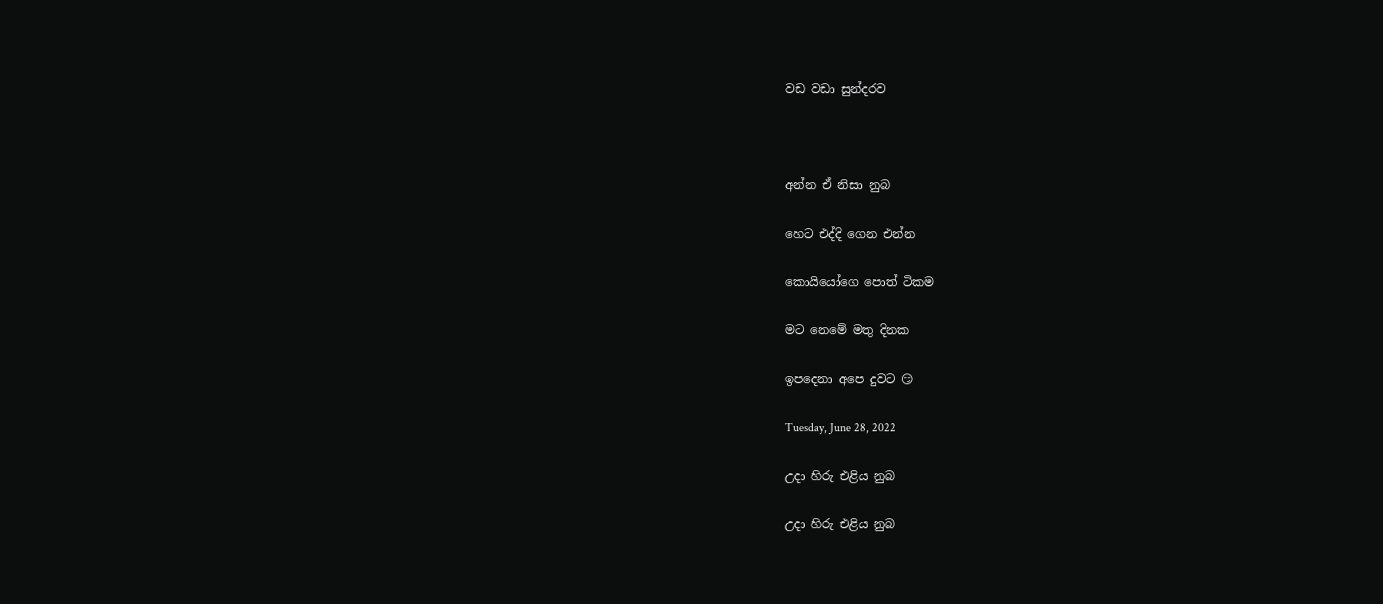වඩ වඩා සුන්දරව



අන්න ඒ නිසා නුබ

හෙට එද්දි ගෙන එන්න

කොයියෝගෙ පොත් ටිකම

මට නෙමේ මතු දිනක

ඉපදෙනා අපෙ දුවට 😏

Tuesday, June 28, 2022

උදා හිරු එළිය නුබ

උදා හිරු එළිය නුබ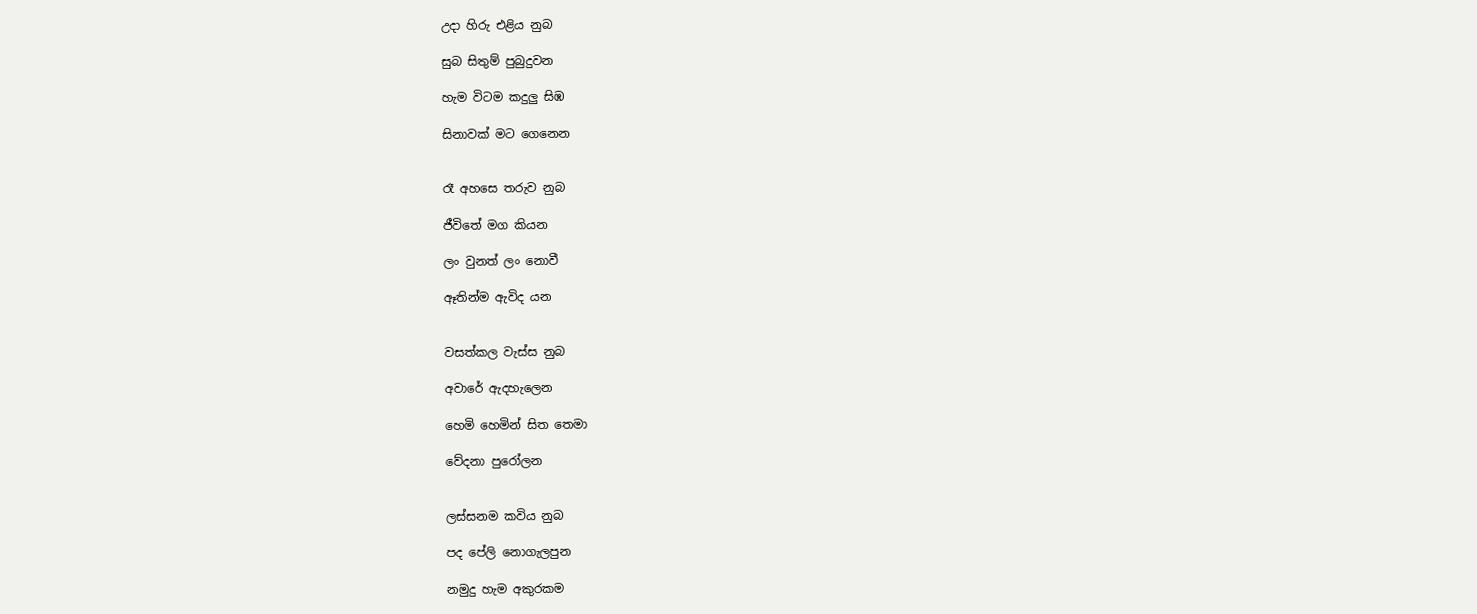උදා හිරු එළිය නුබ

සුබ සිතුම් පුබුදුවන

හැම විටම කදුලු සිඹ

සිනාවක් මට ගෙනෙන


රෑ අහසෙ තරුව නුබ

ජීවිතේ මග කියන

ලං වුනත් ලං නොවී

ඈතින්ම ඇවිද යන


වසත්කල වැස්ස නුබ

අවාරේ ඇදහැලෙන

හෙමි හෙමින් සිත තෙමා

වේදනා පුරෝලන


ලස්සනම කවිය නුබ

පද පේලි නොගැලපුන

නමුදු හැම අකුරකම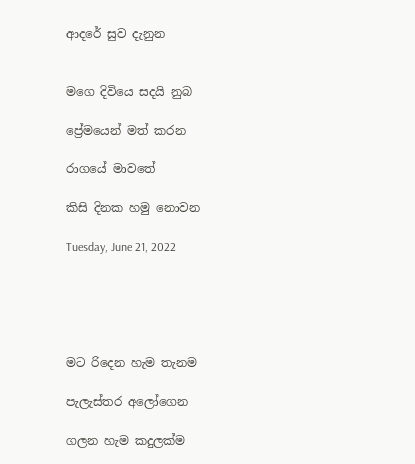ආදරේ සුව දැනුන


මගෙ දිවියෙ සදයි නුබ

ප්‍රේමයෙන් මත් කරන

රාගයේ මාවතේ

කිසි දිනක හමු නොවන

Tuesday, June 21, 2022





මට රිදෙන හැම තැනම

පැලැස්තර අලෝගෙන

ගලන හැම කදුලක්ම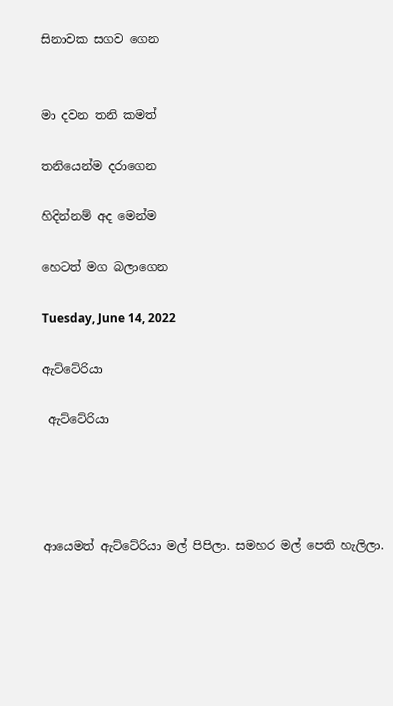සිනාවක සගව ගෙන


මා දවන තනි කමත්

තනියෙන්ම දරාගෙන

හිදින්නම් අද මෙන්ම

හෙටත් මග බලාගෙන

Tuesday, June 14, 2022

ඇට්ටේරියා

 ඇට්ටේරියා




ආයෙමත් ඇට්ටේරියා මල් පිපිලා. සමහර මල් පෙති හැලිලා.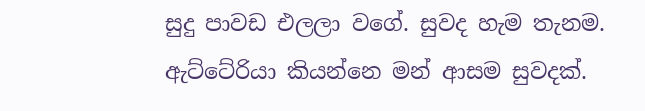සුදු පාවඩ එලලා වගේ. සුවද හැම තැනම. ඇට්ටේරියා කියන්නෙ මන් ආසම සුවදක්.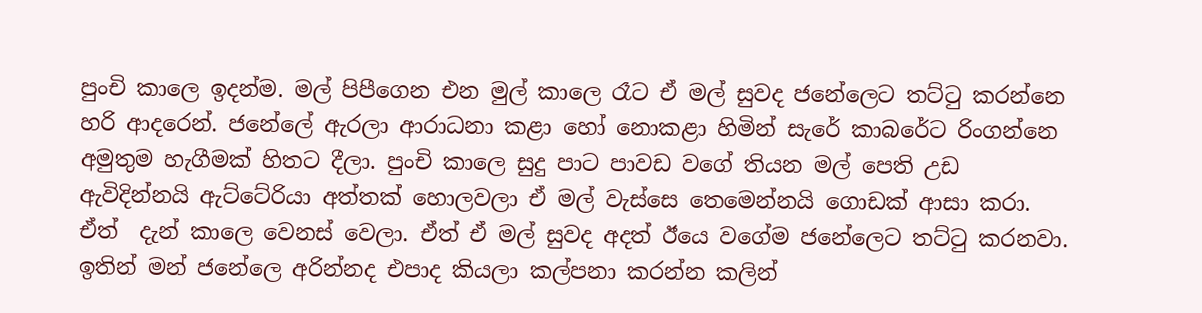පුංචි කාලෙ ඉදන්ම. මල් පිපීගෙන එන මුල් කාලෙ රෑට ඒ මල් සුවද ජනේලෙට තට්ටු කරන්නෙ හරි ආදරෙන්. ජනේලේ ඇරලා ආරාධනා කළා හෝ නොකළා හිමින් සැරේ කාබරේට රිංගන්නෙ අමුතුම හැගීමක් හිතට දීලා. පුංචි කාලෙ සුදු පාට පාවඩ වගේ තියන මල් පෙති උඩ ඇවිදින්නයි ඇට්ටේරියා අත්තක් හොලවලා ඒ මල් වැස්සෙ තෙමෙන්නයි ගොඩක් ආසා කරා. ඒත්  දැන් කාලෙ වෙනස් වෙලා. ඒත් ඒ මල් සුවද අදත් ඊයෙ වගේම ජනේලෙට තට්ටු කරනවා. ඉතින් මන් ජනේලෙ අරින්නද එපාද කියලා කල්පනා කරන්න කලින්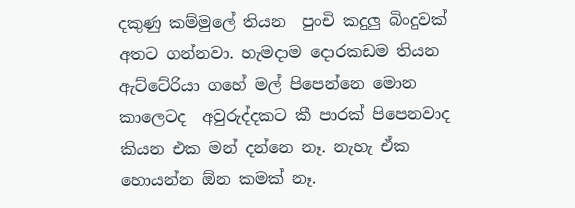දකුණු කම්මුලේ තියන  පුංචි කදුලු බිංදුවක් අතට ගන්නවා. හැමදාම දොරකඩම තියන ඇට්ටේරියා ගහේ මල් පිපෙන්නෙ මොන කාලෙටද  අවුරුද්දකට කී පාරක් පිපෙනවාද කියන එක මන් දන්නෙ නෑ. නැහැ ඒක හොයන්න ඕන කමක් නෑ.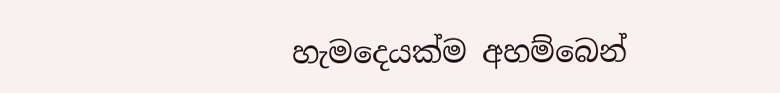හැමදෙයක්ම අහම්බෙන්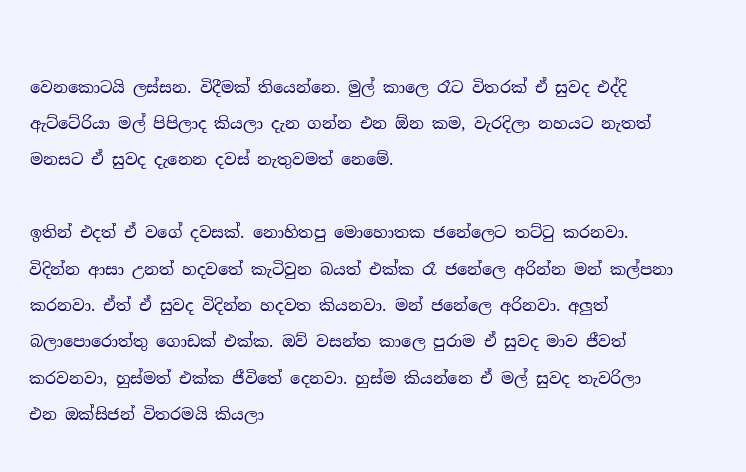වෙනකොටයි ලස්සන. විදීමක් තියෙන්නෙ. මුල් කාලෙ රෑට විතරක් ඒ සුවද එද්දි ඇට්ටේරියා මල් පිපිලාද කියලා දැන ගන්න එන ඕන කම, වැරදිලා නහයට නැතත් මනසට ඒ සුවද දැනෙන දවස් නැතුවමත් නෙමේ.

ඉතින් එදත් ඒ වගේ දවසක්. නොහිතපු මොහොතක ජනේලෙට තට්ටු කරනවා. විදින්න ආසා උනත් හදවතේ කැටිවුන බයත් එක්ක රෑ ජනේලෙ අරින්න මන් කල්පනා කරනවා. ඒත් ඒ සුවද විදින්න හදවත කියනවා. මන් ජනේලෙ අරිනවා. අලුත් බලාපොරොත්තු ගොඩක් එක්ක. ඔව් වසන්ත කාලෙ පුරාම ඒ සුවද මාව ජීවත් කරවනවා, හුස්මත් එක්ක ජීවිතේ දෙනවා. හුස්ම කියන්නෙ ඒ මල් සුවද තැවරිලා එන ඔක්සිජන් විතරමයි කියලා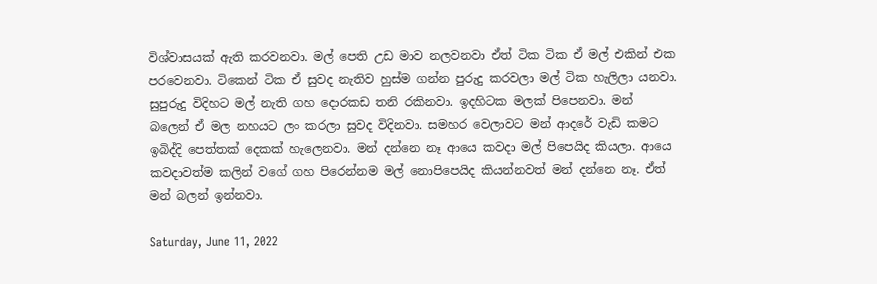විශ්වාසයක් ඇති කරවනවා. මල් පෙති උඩ මාව නලවනවා ඒත් ටික ටික ඒ මල් එකින් එක පරවෙනවා. ටිකෙන් ටික ඒ සුවද නැතිව හුස්ම ගන්න පුරුදු කරවලා මල් ටික හැලිලා යනවා. සුපුරුදු විදිහට මල් නැති ගහ දොරකඩ තනි රකිනවා. ඉදහිටක මලක් පිපෙනවා. මන් බලෙන් ඒ මල නහයට ලං කරලා සුවද විදිනවා. සමහර වෙලාවට මන් ආදරේ වැඩි කමට ඉබිද්දි පෙත්තක් දෙකක් හැලෙනවා. මන් දන්නෙ නෑ ආයෙ කවදා මල් පිපෙයිද කියලා. ආයෙ කවදාවත්ම කලින් වගේ ගහ පිරෙන්නම මල් නොපිපෙයිද කියන්නවත් මන් දන්නෙ නෑ. ඒත් මන් බලන් ඉන්නවා.

Saturday, June 11, 2022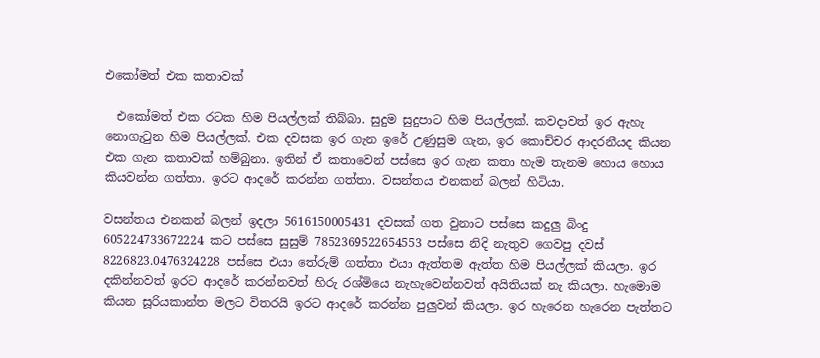එකෝමත් එක කතාවක්

  එකෝමත් එක රටක හිම පියල්ලක් තිබ්බා. සුදුම සුදුපාට හිම පියල්ලක්. කවදාවත් ඉර ඇහැ නොගැටුන හිම පියල්ලක්. එක දවසක ඉර ගැන ඉරේ උණුසුම ගැන, ඉර කොච්චර ආදරනීයද කියන එක ගැන කතාවක් හම්බුනා. ඉතින් ඒ කතාවෙන් පස්සෙ ඉර ගැන කතා හැම තැනම හොය හොය කියවන්න ගත්තා. ඉරට ආදරේ කරන්න ගත්තා. වසන්තය එනකන් බලන් හිටියා.

වසන්තය එනකන් බලන් ඉදලා 5616150005431 දවසක් ගත වුනාට පස්සෙ කදුලු බිංදු 605224733672224 කට පස්සෙ සුසුම් 7852369522654553 පස්සෙ නිදි නැතුව ගෙවපු දවස් 8226823.0476324228 පස්සෙ එයා තේරුම් ගත්තා එයා ඇත්තම ඇත්ත හිම පියල්ලක් කියලා. ඉර දකින්නවත් ඉරට ආදරේ කරන්නවත් හිරු රශ්මියෙ නැහැවෙන්නවත් අයිතියක් නැ කියලා. හැමොම කියන සූරියකාන්ත මලට විතරයි ඉරට ආදරේ කරන්න පුලුවන් කියලා. ඉර හැරෙන හැරෙන පැත්තට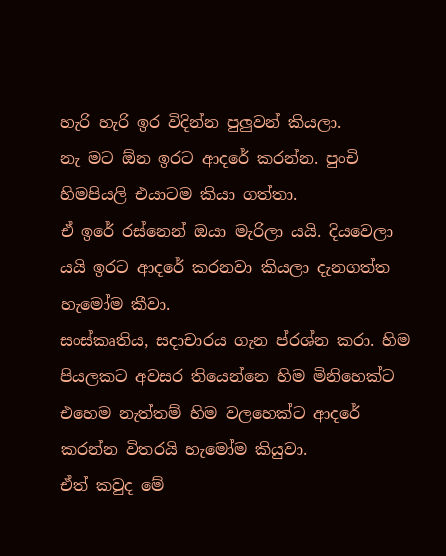හැරි හැරි ඉර විදින්න පුලුවන් කියලා.
නැ මට ඕන ඉරට ආදරේ කරන්න. පුංචි හිමපියලි එයාටම කියා ගත්තා.
ඒ ඉරේ රස්නෙන් ඔයා මැරිලා යයි. දියවෙලා යයි ඉරට ආදරේ කරනවා කියලා දැනගත්ත හැමෝම කීවා.
සංස්කෘතිය, සදාචාරය ගැන ප්රශ්න කරා. හිම පියලකට අවසර තියෙන්නෙ හිම මිනිහෙක්ට එහෙම නැත්තම් හිම වලහෙක්ට ආදරේ කරන්න විතරයි හැමෝම කියුවා.
ඒත් කවුද මේ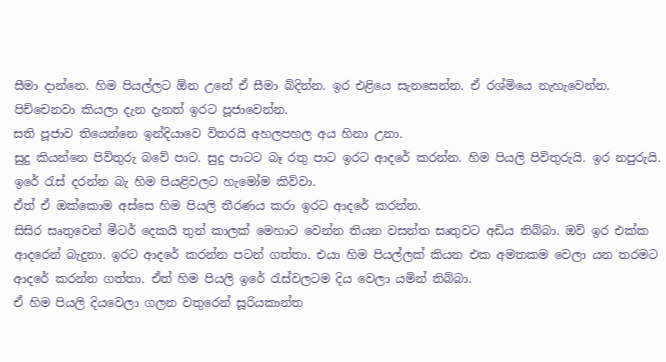සීමා දාන්නෙ. හිම පියල්ලට ඕන උනේ ඒ සීමා බිදින්න. ඉර එළියෙ සැනසෙන්න. ඒ රශ්මියෙ නැහැවෙන්න. පිච්චෙනවා කියලා දැන දැනත් ඉරට පූජාවෙන්න.
සති පූජාව තියෙන්නෙ ඉන්දියාවෙ විතරයි අහලපහල අය හිනා උනා.
සුදු කියන්නෙ පිවිතුරු බවේ පාට. සුදු පාටට බෑ රතු පාට ඉරට ආදරේ කරන්න. හිම පියලි පිවිතුරුයි. ඉර නපුරුයි. ඉරේ රැස් දරන්න බැ හිම පියළිවලට හැමෝම කිව්වා.
ඒත් ඒ ඔක්කොම අස්සෙ හිම පියලි තීරණය කරා ඉරට ආදරේ කරන්න.
සිසිර සෘතුවෙන් මීටර් දෙකයි තුන් කාලක් මෙහාට වෙන්න තියන වසන්ත සෘතුවට අඩිය තිබ්බා. ඔව් ඉර එක්ක ආදරෙන් බැදුනා. ඉරට ආදරේ කරන්න පටන් ගත්තා. එයා හිම පියල්ලක් කියන එක අමතකම වෙලා යන තරමට ආදරේ කරන්න ගත්තා. ඒත් හිම පියලි ඉරේ රැස්වලටම දිය වෙලා යමින් තිබ්බා.
ඒ හිම පියලි දියවෙලා ගලන වතුරෙන් සූරියකාන්ත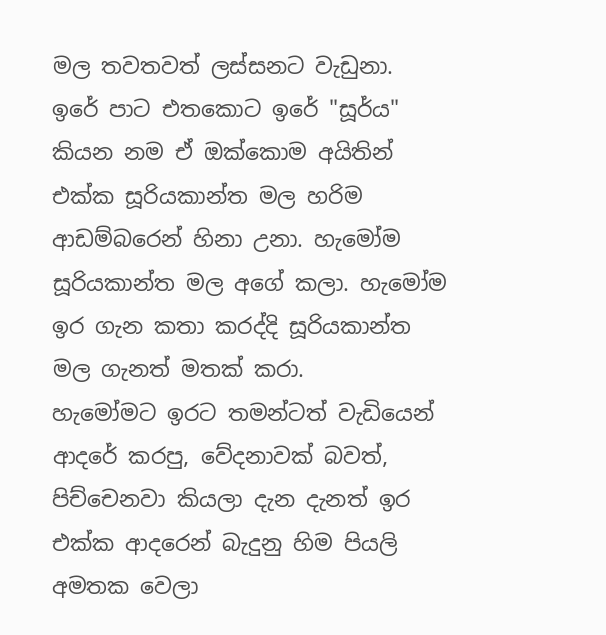මල තවතවත් ලස්සනට වැඩුනා. ඉරේ පාට එතකොට ඉරේ "සූර්ය" කියන නම ඒ ඔක්කොම අයිතින් එක්ක සූරියකාන්ත මල හරිම ආඩම්බරෙන් හිනා උනා. හැමෝම සූරියකාන්ත මල අගේ කලා. හැමෝම ඉර ගැන කතා කරද්දි සූරියකාන්ත මල ගැනත් මතක් කරා.
හැමෝමට ඉරට තමන්ටත් වැඩියෙන් ආදරේ කරපු, වේදනාවක් බවත්, පිච්චෙනවා කියලා දැන දැනත් ඉර එක්ක ආදරෙන් බැදුනු හිම පියලි අමතක වෙලා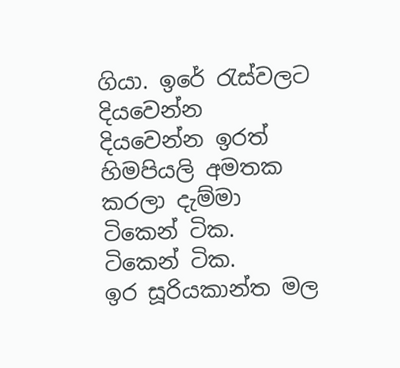ගියා. ඉරේ රැස්වලට දියවෙන්න දියවෙන්න ඉරත් හිමපියලි අමතක කරලා දැම්මා ටිකෙන් ටික. ටිකෙන් ටික.
ඉර සූරියකාන්ත මල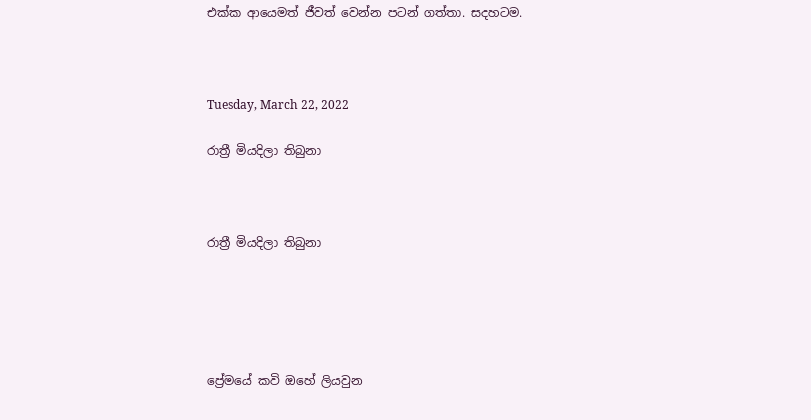එක්ක ආයෙමත් ජීවත් වෙන්න පටන් ගත්තා. සදහටම.



Tuesday, March 22, 2022

රාත්‍රී මියදිලා තිබුනා



රාත්‍රී මියදිලා තිබුනා





ප්‍රේමයේ කවි ඔහේ ලියවුන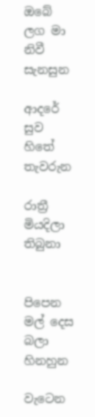ඔබේ ලග මා නිවී සැනසුන

ආදරේ සුව හිතේ තැවරුන

රාත්‍රී මියදිලා තිබුනා


පිපෙන මල් දෙස බලා හිනහුන

වැටෙන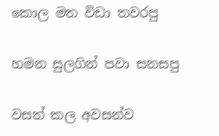කොල මත විඩා තවරපු

හමන සුලගින් පවා සනසපු

වසත් කල අවසන්ව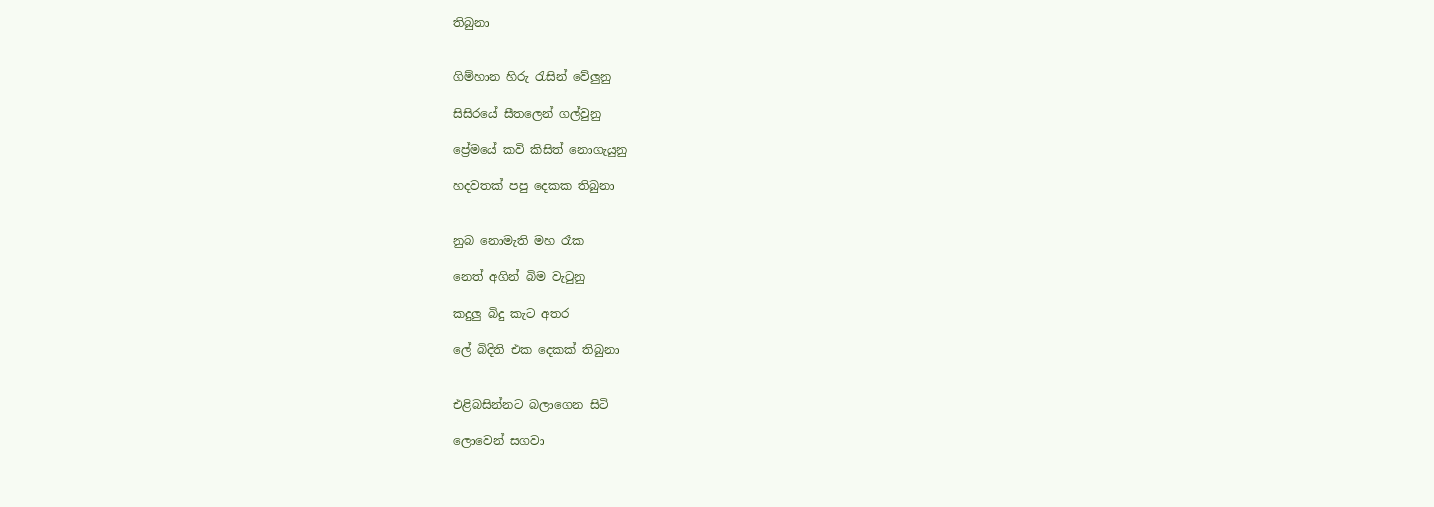තිබුනා


ගිම්හාන හිරු රැසින් වේලුනු

සිසිරයේ සීතලෙන් ගල්වුනු

ප්‍රේමයේ කවි කිසිත් නොගැයුනු

හදවතක් පපු දෙකක තිබුනා


නුබ නොමැති මහ රෑක

නෙත් අගින් බිම වැටුනු

කදුලු බිදු කැට අතර

ලේ බිදිති එක දෙකක් තිබුනා


එළිබසින්නට බලාගෙන සිටි

ලොවෙන් සගවා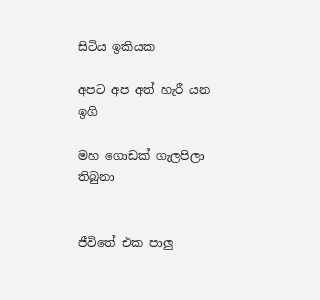සිටිය ඉකියක

අපට අප අත් හැරී යන ඉගි

මහ ගොඩක් ගැලපිලා තිබුනා


ජීවිතේ එක පාලු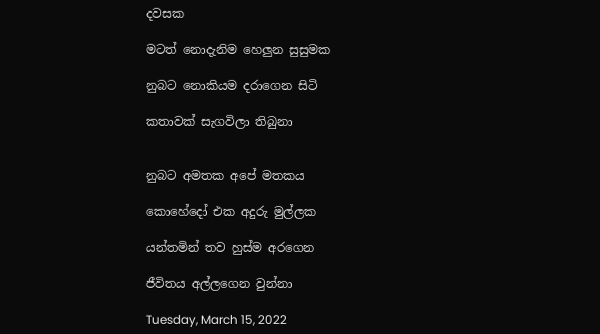දවසක

මටත් නොදැනිම හෙලුන සුසුමක

නුබට නොකියම දරාගෙන සිටි

කතාවක් සැගවිලා තිබුනා


නුබට අමතක අපේ මතකය

කොහේදෝ එක අදුරු මුල්ලක

යන්තමින් තව හුස්ම අරගෙන

ජීවිතය අල්ලගෙන වුන්නා

Tuesday, March 15, 2022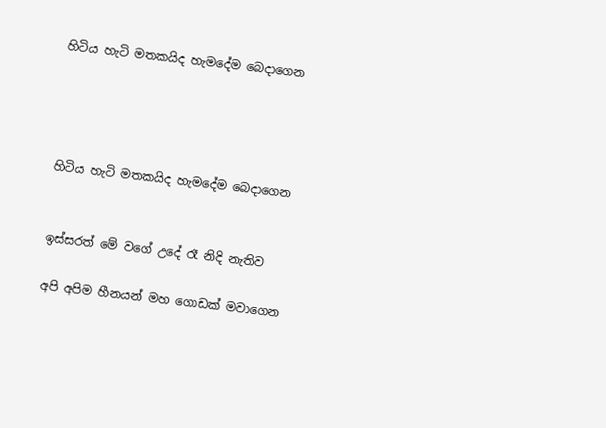හිටිය හැටි මතකයිද හැමදේම බෙදාගෙන




හිටිය හැටි මතකයිද හැමදේම බෙදාගෙන


ඉස්සරත් මේ වගේ උදේ රෑ නිදි නැතිව

අපි අපිම හීනයන් මහ ගොඩක් මවාගෙන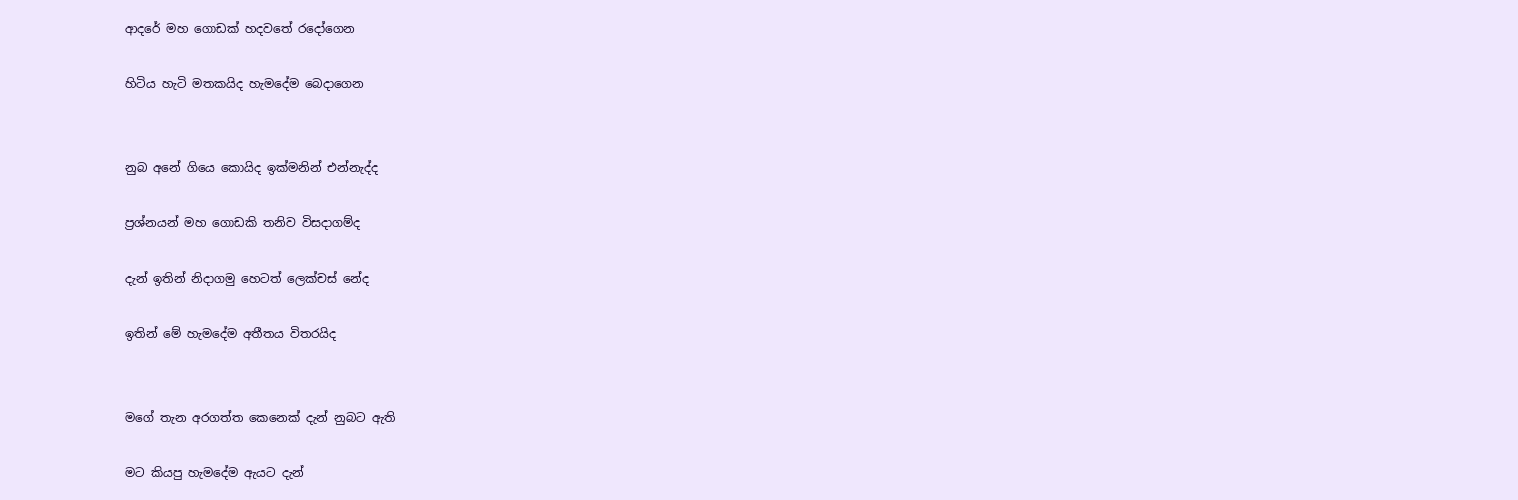ආදරේ මහ ගොඩක් හදවතේ රදෝගෙන

හිටිය හැටි මතකයිද හැමදේම බෙදාගෙන


නුබ අනේ ගියෙ කොයිද ඉක්මනින් එන්නැද්ද

ප්‍රශ්නයන් මහ ගොඩකි තනිව විසදාගම්ද

දැන් ඉතින් නිදාගමු හෙටත් ලෙක්චස් නේද

ඉතින් මේ හැමදේම අතීතය විතරයිද


මගේ තැන අරගත්ත කෙනෙක් දැන් නුබට ඇති

මට කියපු හැමදේම ඇයට දැන්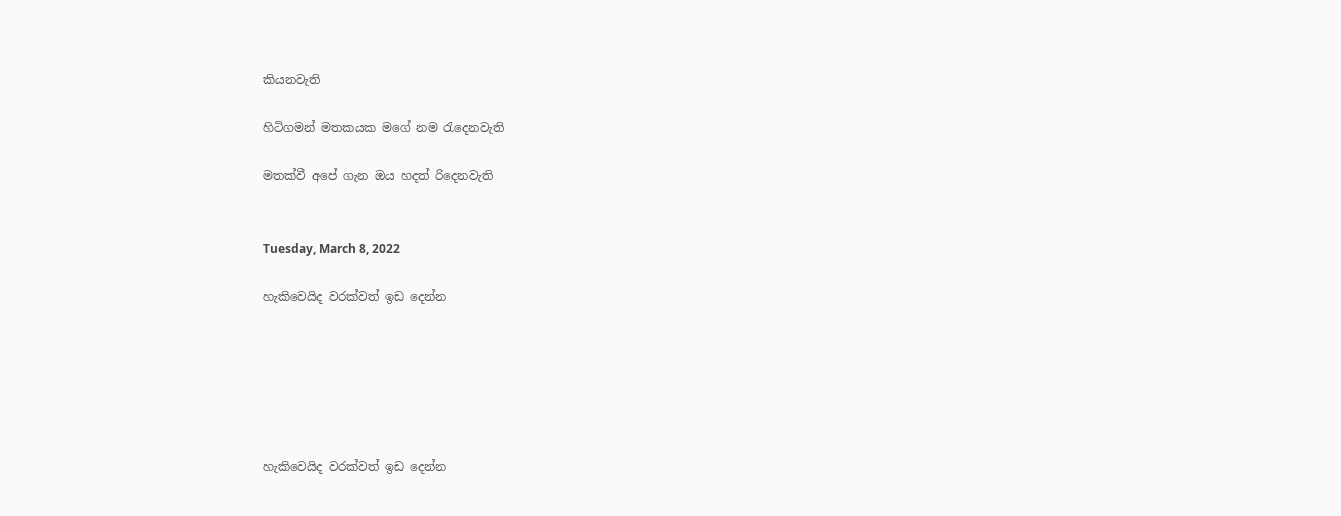කියනවැති

හිටිගමන් මතකයක මගේ නම රැදෙනවැති

ම‍තක්වී අපේ ගැන ඔය හදත් රිදෙනවැති


Tuesday, March 8, 2022

හැකිවෙයිද වරක්වත් ඉඩ දෙන්න






හැකිවෙයිද වරක්වත් ඉඩ දෙන්න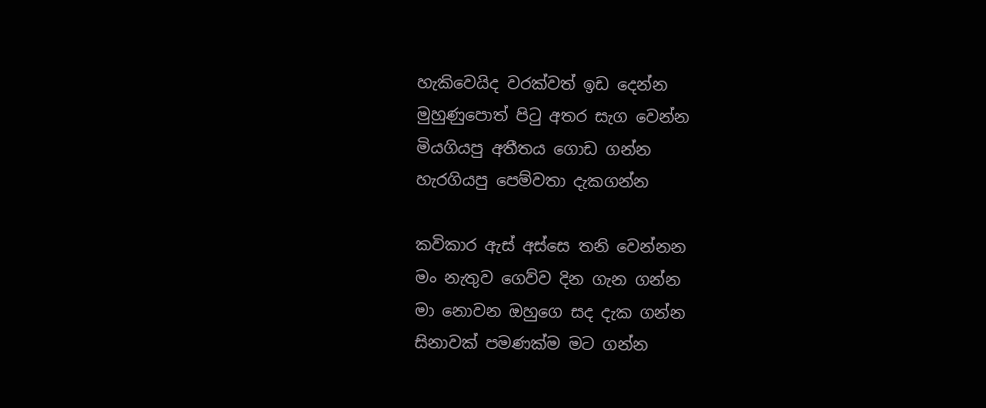හැකිවෙයිද වරක්වත් ඉඩ දෙන්න
මුහුණුපොත් පිටු අතර සැග වෙන්න
මියගියපු අතීතය ගොඩ ගන්න
හැරගියපු පෙම්වතා දැකගන්න

කවිකාර ඇස් අස්සෙ තනි වෙන්නන
මං නැතුව ගෙව්ව දින ගැන ගන්න
මා නොවන ඔහුගෙ සද දැක ගන්න
සිනාවක් පමණක්ම මට ගන්න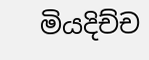මියදිච්ච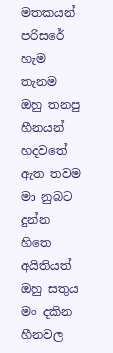මතකයන් පරිසරේ හැම තැනම
ඔහු තනපු හීනයන් හදවතේ ඇත තවම
මා නුබට දුන්න හිතෙ අයිතියත් ඔහු සතුය
මං දකින හීනවල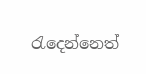රැදෙන්නෙත්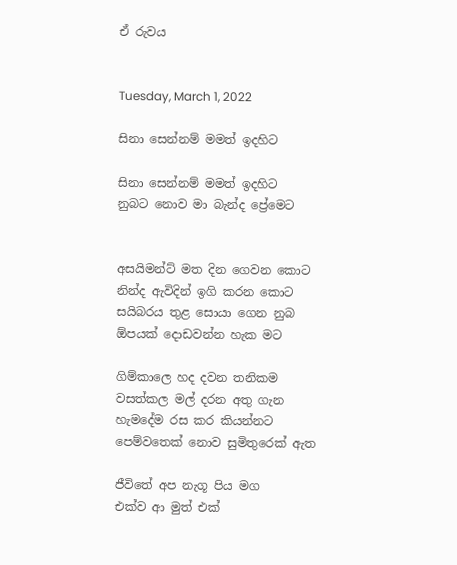ඒ රුවය


Tuesday, March 1, 2022

සිනා සෙන්නම් මමත් ඉදහිට

සිනා සෙන්නම් මමත් ඉදහිට
නුබට නොව මා බැන්ද ප්‍රේමෙට


අසයිමන්ට් මත දින ගෙවන කොට
නින්ද ඇවිදින් ඉගි කරන කොට
සයිබරය තුළ සොයා ගෙන නුබ
ඕපයක් දොඩවන්න හැක මට

ගිම්කාලෙ හද දවන තනිකම
වසත්කල මල් දරන අතු ගැන
හැමදේම රස කර කියන්නට
පෙම්වතෙක් නොව සුමිතුරෙක් ඇත

ජීවිතේ අප නැගූ පිය මග
එක්ව ආ මුත් එක්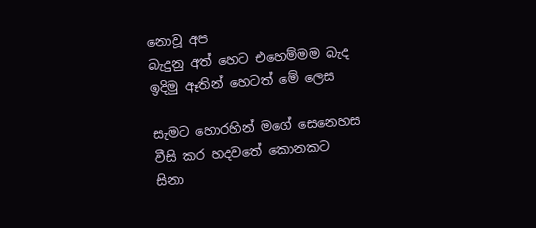නොවූ අප
බැදුනු අත් හෙට එහෙම්මම බැද
ඉදිමු ඈතින් හෙටත් මේ ලෙස

සැමට හොරහින් මගේ සෙනෙහස
වීසි කර හදවතේ කොනකට
සිනා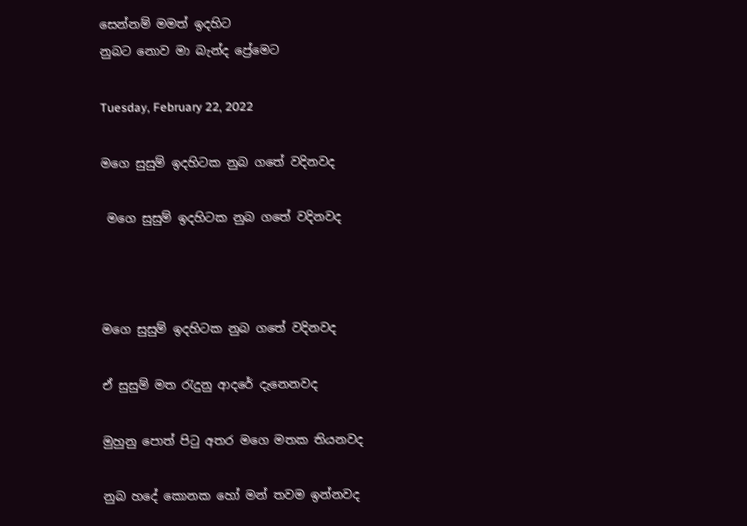සෙන්නම් මමත් ඉදහිට
නුබට නොව මා බැන්ද ප්‍රේමෙට

Tuesday, February 22, 2022

මගෙ සුසුම් ඉදහිටක නුබ ගතේ වදිනවද

 මගෙ සුසුම් ඉදහිටක නුබ ගතේ වදිනවද



මගෙ සුසුම් ඉදහිටක නුබ ගතේ වදිනවද

ඒ සුසුම් මත රැදුනු ආදරේ දැනෙනවද

මුහුනු පොත් පිටු අතර මගෙ මතක තියනවද

නුබ හදේ කොනක හෝ මන් තවම ඉන්නවද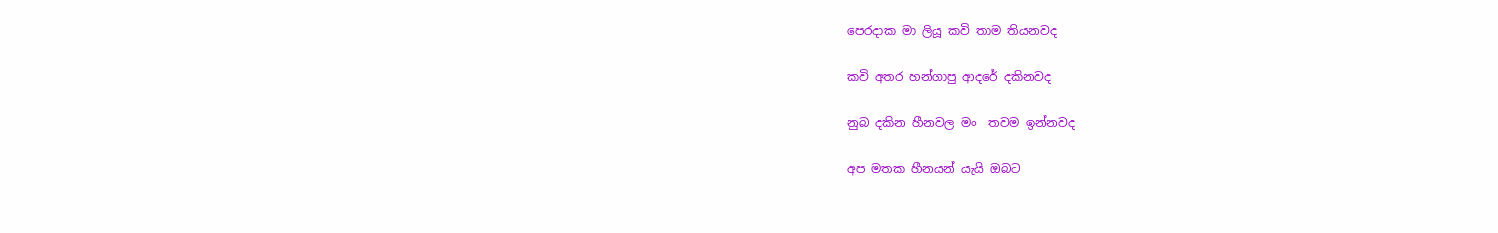පෙරදාක මා ලියූ කවි තාම තියනවද

කවි අතර හන්ගාපු ආදරේ දකිනවද

නුබ දකින හීනවල මං  තවම ඉන්නවද

අප මතක හීනයන් යැයි ඔබට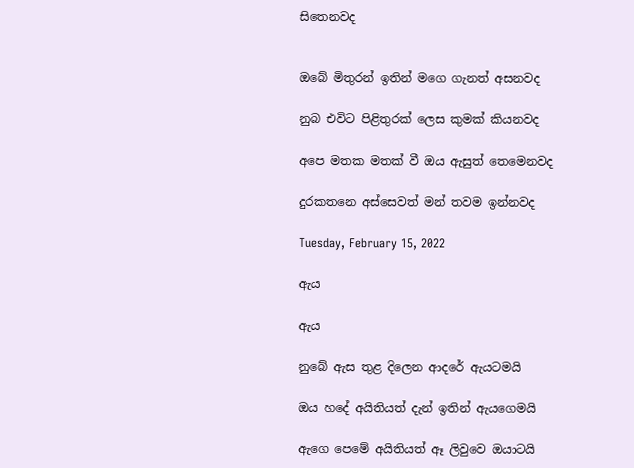සිතෙනවද


ඔබේ මිතුරන් ඉතින් මගෙ ගැනත් අසනවද

නුබ එවිට පිළිතුරක් ලෙස කුමක් කියනවද

අපෙ මතක මතක් වී ඔය ඇසුත් තෙමෙනවද

දුරකතනෙ අස්සෙවත් මන් තවම ඉන්නවද

Tuesday, February 15, 2022

ඇය

ඇය

නුබේ ඇස තුළ දිලෙන ආදරේ ඇයටමයි

ඔය හදේ අයිතියත් දැන් ඉතින් ඇයගෙමයි

ඇගෙ පෙමේ අයිතියත් ඈ ලිවුවෙ ඔයාටයි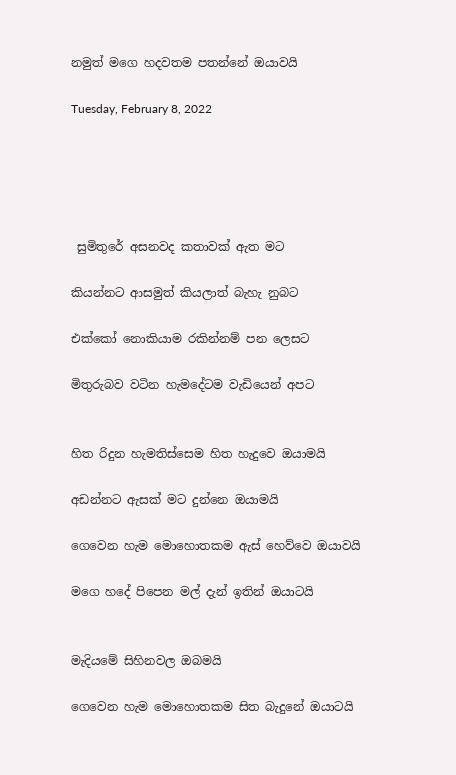නමුත් මගෙ හදවතම පතන්නේ ඔයාවයි

Tuesday, February 8, 2022





 සුමිතුරේ අසනවද කතාවක් ඇත මට

කියන්නට ආසමුත් කියලාත් බැහැ නුබට

එක්කෝ නොකියාම රකින්නම් පන ලෙසට

මිතුරුබව වටින හැමදේටම වැඩියෙන් අපට


හිත රිදුන හැමතිස්සෙම හිත හැදුවෙ ඔයාමයි

අඩන්නට ඇසක් මට දුන්නෙ ඔයාමයි

ගෙවෙන හැම මොහොතකම ඇස් හෙව්වෙ ඔයාවයි

මගෙ හදේ පිපෙන මල් දැන් ඉතින් ඔයාටයි


මැදියමේ සිහිනවල ඔබමයි

ගෙවෙන හැම මොහොතකම සිත බැදුනේ ඔයාටයි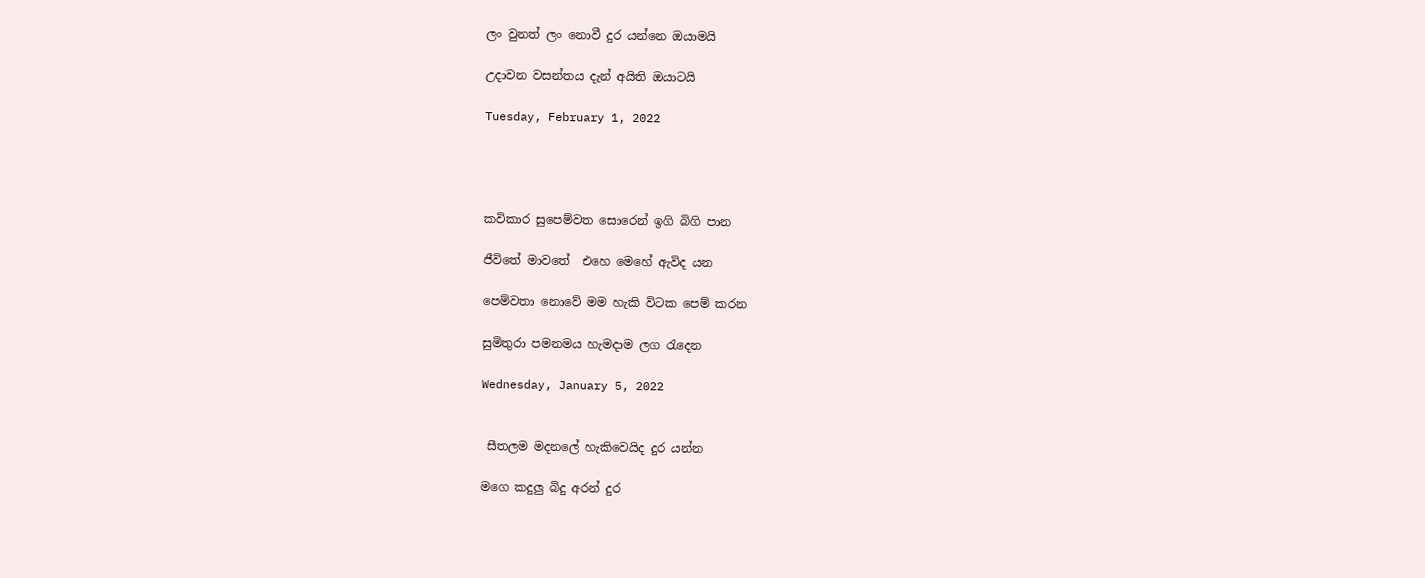ලං වුනත් ලං නොවී දුර යන්නෙ ඔයාමයි

උදාවන වසන්තය දැන් අයිති ඔයාටයි

Tuesday, February 1, 2022




කවිකාර සුපෙම්වත සොරෙන් ඉගි බිගි පාන

ජීවිතේ මාවතේ  එහෙ මෙහේ ඇවිද යන

පෙම්වතා නොවේ මම හැකි විටක පෙම් කරන

සුමිතුරා පමනමය හැමදාම ලග රැදෙන

Wednesday, January 5, 2022


 සීතලම මදනලේ හැකිවෙයිද දුර යන්න

මගෙ කදුලු බිදු අරන් දුර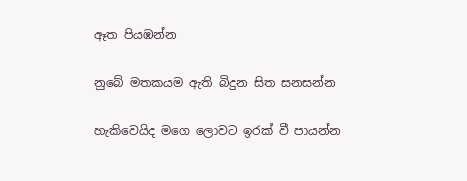ඈත පියඹන්න

නුබේ මතකයම ඇති බිදුන සිත සනසන්න

හැකිවෙයිද මගෙ ලොවට ඉරක් වී පායන්න